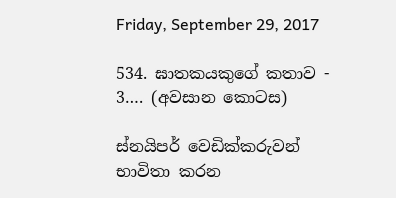Friday, September 29, 2017

534. ඝාතකයකුගේ කතාව - 3…. (අවසාන කොටස)

ස්නයිපර් වෙඩික්කරුවන් භාවිතා කරන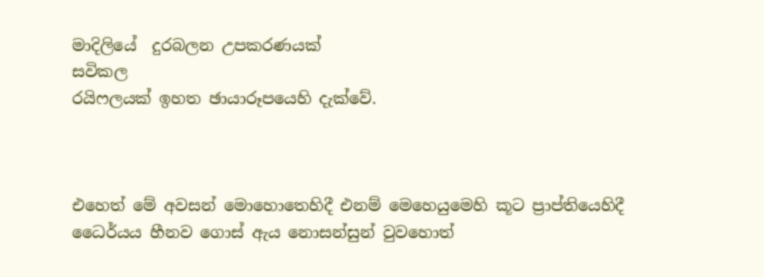මාදිලියේ  දුරබලන උපකරණයක්
සවිකල
රයිෆලයක් ඉහත ඡායාරූපයෙහි දැක්වේ.



එහෙත් මේ අවසන් මොහොතෙහිදී එනම් මෙහෙයුමෙහි කූට ප්‍රාප්තියෙහිදී ධෛර්යය හීනව ගොස් ඇය නොසන්සුන් වුවහොත්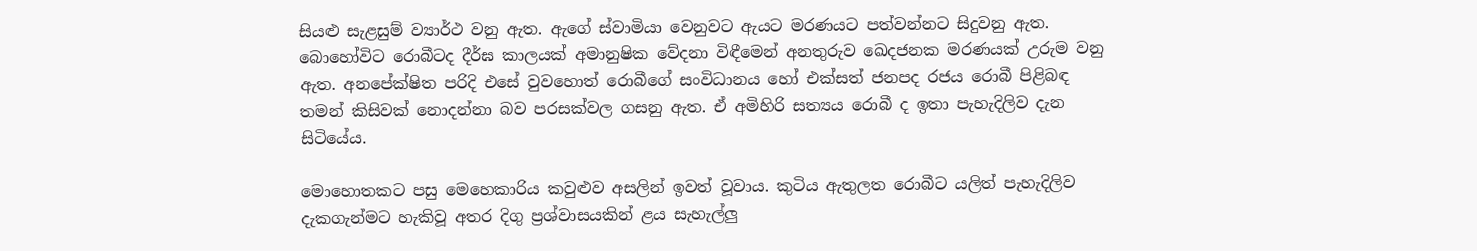සියළු සැළසුම් ව්‍යාර්ථ වනු ඇත. ඇගේ ස්වාමියා වෙනුවට ඇයට මරණයට පත්වන්නට සිදුවනු ඇත. බොහෝවිට රොබීටද දීර්ඝ කාලයක් අමානුෂික වේදනා විඳීමෙන් අනතුරුව ඛෙදජනක මරණයක් උරුම වනු ඇත. අනපේක්ෂිත පරිදි එසේ වුවහොත් රොබීගේ සංවිධානය හෝ එක්සත් ජනපද රජය රොබී පිළිබඳ තමන් කිසිවක් නොදන්නා බව පරසක්වල ගසනු ඇත. ඒ අමිහිරි සත්‍යය රොබී ද ඉතා පැහැදිලිව දැන සිටියේය.

මොහොතකට පසු මෙහෙකාරිය කවුළුව අසලින් ඉවත් වූවාය. කුටිය ඇතුලත රොබීට යලිත් පැහැදිලිව දැකගැන්මට හැකිවූ අතර දිගු ප්‍රශ්වාසයකින් ළය සැහැල්ලු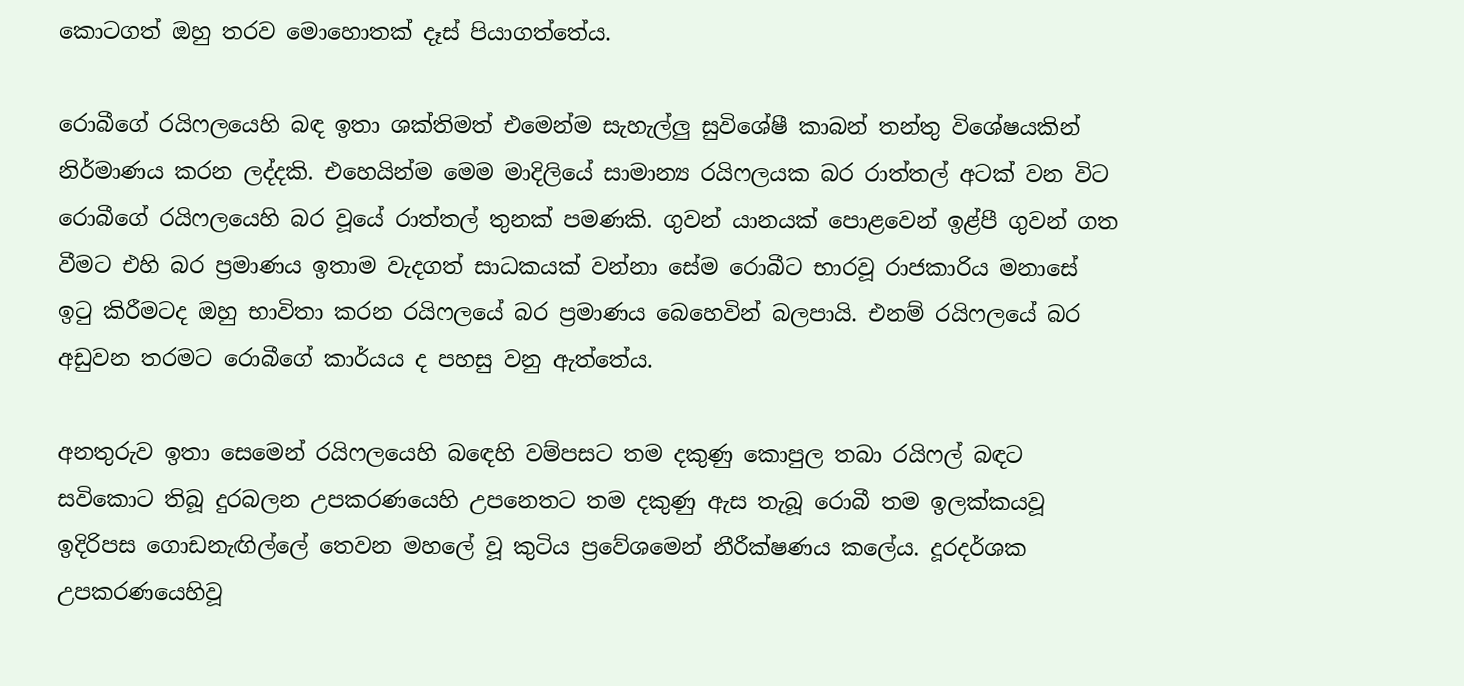කොටගත් ඔහු තරව මොහොතක් දෑස් පියාගත්තේය.

රොබීගේ රයිෆලයෙහි බඳ ඉතා ශක්තිමත් එමෙන්ම සැහැල්ලු සුවිශේෂී කාබන් තන්තු විශේෂයකින් නිර්මාණය කරන ලද්දකි. එහෙයින්ම මෙම මාදිලියේ සාමාන්‍ය රයිෆලයක බර රාත්තල් අටක් වන විට රොබීගේ රයිෆලයෙහි බර වූයේ රාත්තල් තුනක් පමණකි. ගුවන් යානයක් පොළවෙන් ඉළ්පී ගුවන් ගත වීමට එහි බර ප්‍රමාණය ඉතාම වැදගත් සාධකයක් වන්නා සේම රොබීට භාරවූ රාජකාරිය මනාසේ ඉටු කිරීමටද ඔහු භාවිතා කරන රයිෆලයේ බර ප්‍රමාණය බෙහෙවින් බලපායි. එනම් රයිෆලයේ බර අඩුවන තරමට රොබීගේ කාර්යය ද පහසු වනු ඇත්තේය.

අනතුරුව ඉතා සෙමෙන් රයිෆලයෙහි බඳෙහි වම්පසට තම දකුණු කොපුල තබා රයිෆල් බඳට සවිකොට තිබූ දුරබලන උපකරණයෙහි උපනෙතට තම දකුණු ඇස තැබූ රොබී තම ඉලක්කයවූ ඉදිරිපස ගොඩනැඟිල්ලේ තෙවන මහලේ වූ කුටිය ප්‍රවේශමෙන් නීරීක්ෂණය කලේය. දූරදර්ශක උපකරණයෙහිවූ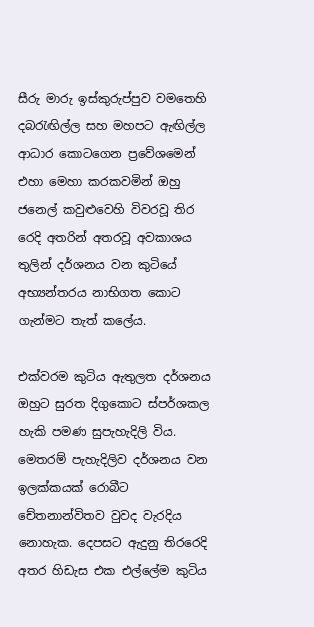සීරු මාරු ඉස්කුරුප්පුව වමතෙහි දබරැඟිල්ල සහ මහපට ඇඟිල්ල ආධාර කොටගෙන ප්‍රවේශමෙන් එහා මෙහා කරකවමින් ඔහු ජනෙල් කවුළුවෙහි විවරවූ තිර රෙදි අතරින් අතරවූ අවකාශය තුලින් දර්ශනය වන කුටියේ අභ්‍යන්තරය නාභිගත කොට ගැන්මට තැත් කලේය.

එක්වරම කුටිය ඇතුලත දර්ශනය ඔහුට සුරත දිගුකොට ස්පර්ශකල හැකි පමණ සුපැහැදිලි විය. මෙතරම් පැහැදිලිව දර්ශනය වන ඉලක්කයක් රොබීට චේතනාන්විතව වුවද වැරදිය නොහැක. දෙපසට ඇදුනු තිරරෙදි අතර හිඩැස එක එල්ලේම කුටිය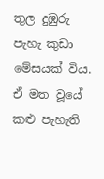තුල දුඹුරු පැහැ කුඩා මේසයක් විය. ඒ මත වූයේ කළු පැහැති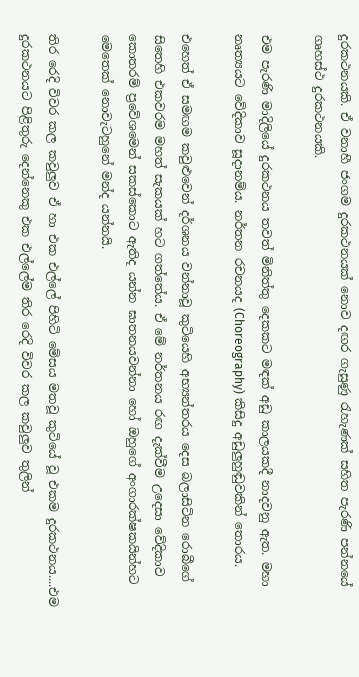දුරකථනයකි. ඒ වනාහී ජංගම දුරකථනයක් නොව දඟර ගැසුණු රැහැණක් සහිත පැරණි පන්නයේ ගෘහස්ථ දුරකථනයකි.

එම පැරණි මාදිලියේ දුරකථනය තවත් මිනිත්තු දෙකකට මඳක් අඩු කාලයකදී නාදවනු ඇත. මහා නෘත්‍යයට වේදිකාව සූදානම්ය. නර්තන රචනයද (Choreography) කිසිදු අඩුලුහුඬුවකින් තොරය.

එහෙත් ඒ සමඟම කවුළුවෙන් දර්ශනය වන්නාවූ කුටියෙහි අභ්‍යන්තරය දෙස බලාසිටින රොබීගේ සිතෙහි එකවරම මහත් සැකයක් හට ගත්තේය. ඒ මේ නර්තනය රඟ දැක්වීම උදෙසා වේදිකාව කොතරම් ප්‍රවේශමෙන් සකස්කොට ඇතිද යන්න ඝාතනයවන්නා හෝ ඔහුගේ අංගාරක්ෂකයින්හට මෙතෙක් නොවැටහුනේ මන්ද යන්නයි.

තිර රෙදි විවර කල කවුලුව ඒ හා එක එල්ලේ පිහිටි මේසය මතවූ කුටියේ වූ එකම දුරකථනය....එම දුරකථනයට පිළිතුරු දෙන්නෙකු එක එල්ලේම තිර රෙදි විවර කල කවුලුව තුලින්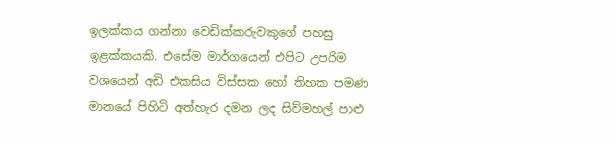ඉලක්කය ගන්නා වෙඩික්කරුවකුගේ පහසු ඉළක්කයකි. එසේම මාර්ගයෙන් එපිට උපරිම වශයෙන් අඩි එකසිය විස්සක හෝ තිහක පමණ මානයේ පිහිටි අත්හැර දමන ලද සිව්මහල් පාළු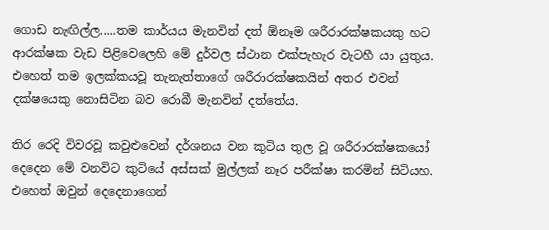ගොඩ නැඟිල්ල.....තම කාර්යය මැනවින් දත් ඕනෑම ශරීරාරක්ෂකයකු හට ආරක්ෂක වැඩ පිළිවෙලෙහි මේ දුර්වල ස්ථාන එක්පැහැර වැටහී යා යුතුය. එහෙත් තම ඉලක්කයවූ තැනැත්තාගේ ශරීරාරක්ෂකයින් අතර එවන් දක්ෂයෙකු නොසිටින බව රොබී මැනවින් දත්තේය.

තිර රෙදි විවරවූ කවුළුවෙන් දර්ශනය වන කුටිය තුල වූ ශරීරාරක්ෂකයෝ දෙදෙන මේ වනවිට කුටියේ අස්සක් මුල්ලක් නෑර පරීක්ෂා කරමින් සිටියහ. එහෙත් ඔවුන් දෙදෙනාගෙන්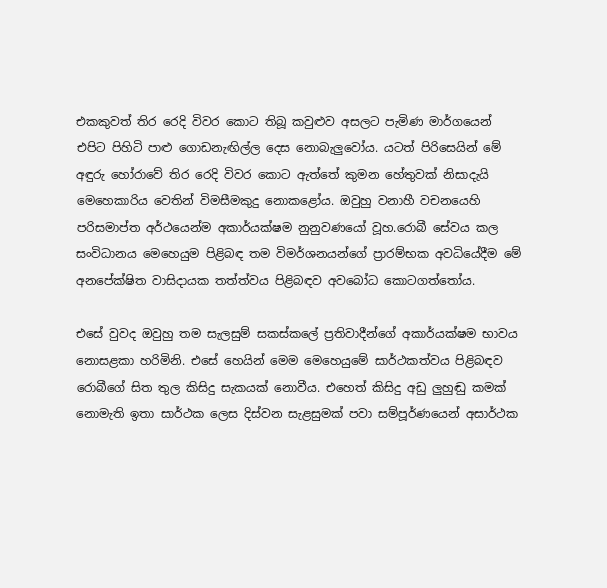එකකුවත් තිර රෙදි විවර කොට තිබූ කවුළුව අසලට පැමිණ මාර්ගයෙන් එපිට පිහිටි පාළු ගොඩනැඟිල්ල දෙස නොබැලුවෝය. යටත් පිරිසෙයින් මේ අඳුරු හෝරාවේ තිර රෙදි විවර කොට ඇත්තේ කුමන හේතුවක් නිසාදැයි මෙහෙකාරිය වෙතින් විමසීමකුදු නොකළෝය. ඔවුහු වනාහී වචනයෙහි පරිසමාප්ත අර්ථයෙන්ම අකාර්යක්ෂම නුනුවණයෝ වූහ.රොබී සේවය කල සංවිධානය මෙහෙයුම පිළිබඳ තම විමර්ශනයන්ගේ ප්‍රාරම්භක අවධියේදීම මේ අනපේක්ෂිත වාසිදායක තත්ත්වය පිළිබඳව අවබෝධ කොටගත්තෝය.

එසේ වුවද ඔවුහු තම සැලසුම් සකස්කලේ ප්‍රතිවාදීන්ගේ අකාර්යක්ෂම භාවය නොසළකා හරිමිනි. එසේ හෙයින් මෙම මෙහෙයුමේ සාර්ථකත්වය පිළිබඳව රොබීගේ සිත තුල කිසිදු සැකයක් නොවීය. එහෙත් කිසිදු අඩු ලුහුඬු කමක් නොමැති ඉතා සාර්ථක ලෙස දිස්වන සැළසුමක් පවා සම්පූර්ණයෙන් අසාර්ථක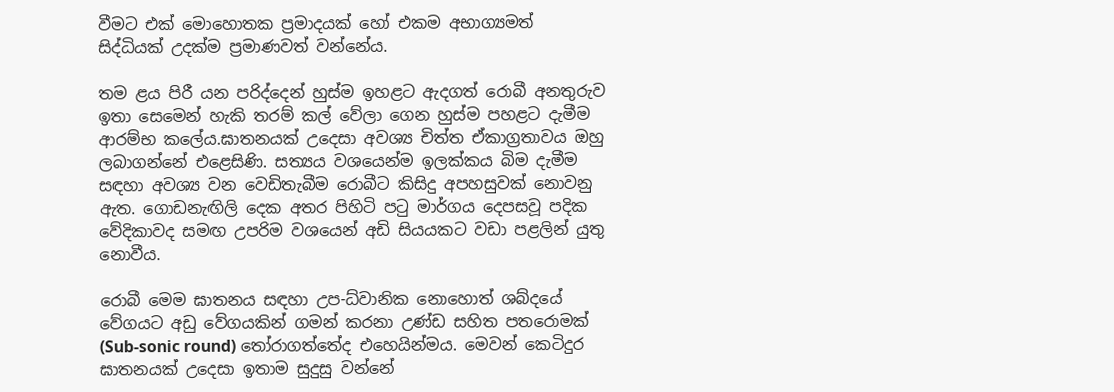වීමට එක් මොහොතක ප්‍රමාදයක් හෝ එකම අභාග්‍යමත් සිද්ධියක් උදක්ම ප්‍රමාණවත් වන්නේය.

තම ළය පිරී යන පරිද්දෙන් හුස්ම ඉහළට ඇදගත් රොබී අනතුරුව ඉතා සෙමෙන් හැකි තරම් කල් වේලා ගෙන හුස්ම පහළට දැමීම ආරම්භ කලේය.ඝාතනයක් උදෙසා අවශ්‍ය චිත්ත ඒකාග්‍රතාවය ඔහු ලබාගන්නේ එළෙසිණි. සත්‍යය වශයෙන්ම ඉලක්කය බිම දැමීම සඳහා අවශ්‍ය වන වෙඩිතැබීම රොබීට කිසිදු අපහසුවක් නොවනු ඇත. ගොඩනැඟිලි දෙක අතර පිහිටි පටු මාර්ගය දෙපසවූ පදික වේදිකාවද සමඟ උපරිම වශයෙන් අඩි සියයකට වඩා පළලින් යුතු නොවීය.

රොබී මෙම ඝාතනය සඳහා උප-ධ්වානික නොහොත් ශබ්දයේ වේගයට අඩු වේගයකින් ගමන් කරනා උණ්ඩ සහිත පතරොමක් (Sub-sonic round) තෝරාගත්තේද එහෙයින්මය. මෙවන් කෙටිදුර ඝාතනයක් උදෙසා ඉතාම සුදුසු වන්නේ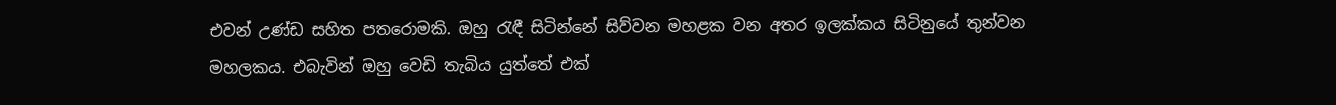එවන් උණ්ඩ සහිත පතරොමකි. ඔහු රැඳී සිටින්නේ සිව්වන මහළක වන අතර ඉලක්කය සිටිනුයේ තුන්වන මහලකය. එබැවින් ඔහු වෙඩි තැබිය යුත්තේ එක්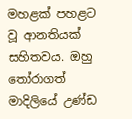මහළක් පහළට වූ ආනතියක් සහිතවය. ඔහු තෝරාගත් මාදිලියේ උණ්ඩ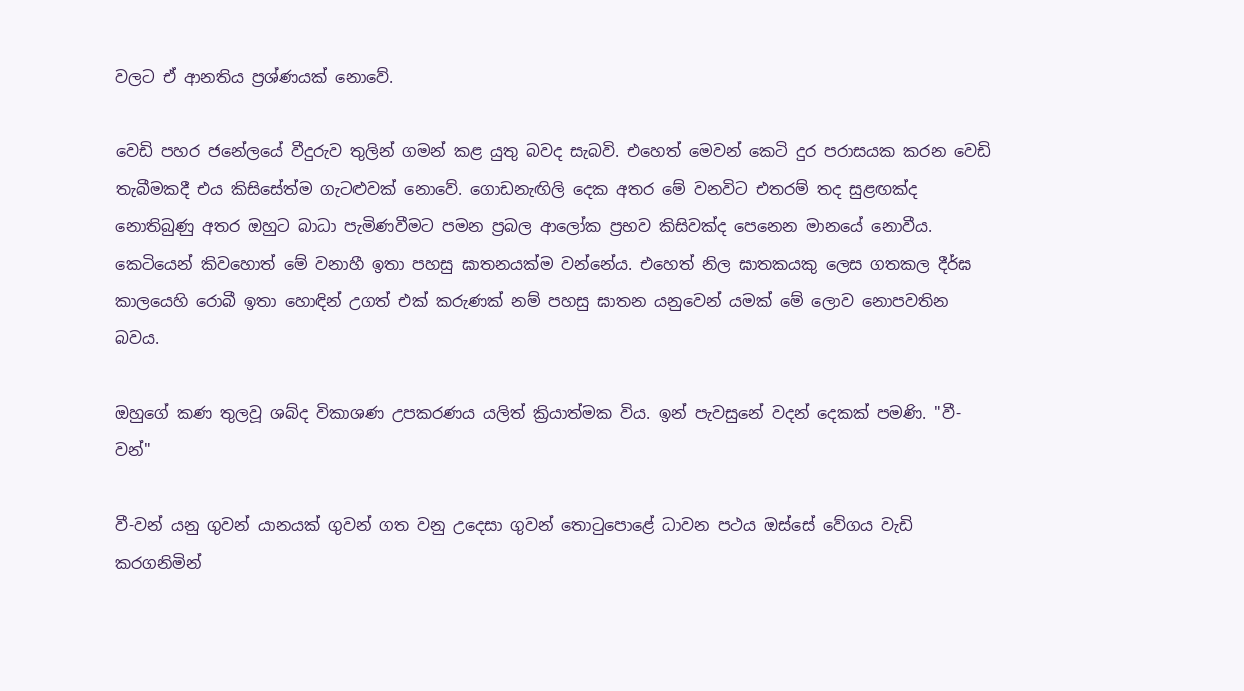වලට ඒ ආනතිය ප්‍රශ්ණයක් නොවේ.

වෙඩි පහර ජනේලයේ වීදුරුව තුලින් ගමන් කළ යුතු බවද සැබවි. එහෙත් මෙවන් කෙටි දුර පරාසයක කරන වෙඩි තැබීමකදී එය කිසිසේත්ම ගැටළුවක් නොවේ. ගොඩනැඟිලි දෙක අතර මේ වනවිට එතරම් තද සුළඟක්ද නොතිබුණු අතර ඔහුට බාධා පැමිණවීමට පමන ප්‍රබල ආලෝක ප්‍රභව කිසිවක්ද පෙනෙන මානයේ නොවීය. කෙටියෙන් කිවහොත් මේ වනාහී ඉතා පහසු ඝාතනයක්ම වන්නේය. එහෙත් නිල ඝාතකයකු ලෙස ගතකල දීර්ඝ කාලයෙහි රොබී ඉතා හොඳින් උගත් එක් කරුණක් නම් පහසු ඝාතන යනුවෙන් යමක් මේ ලොව නොපවතින බවය.

ඔහුගේ කණ තුලවූ ශබ්ද විකාශණ උපකරණය යලිත් ක්‍රියාත්මක විය. ඉන් පැවසුනේ වදන් දෙකක් පමණි. "වී-වන්"

වී-වන් යනු ගුවන් යානයක් ගුවන් ගත වනු උදෙසා ගුවන් තොටුපොළේ ධාවන පථය ඔස්සේ වේගය වැඩි කරගනිමින්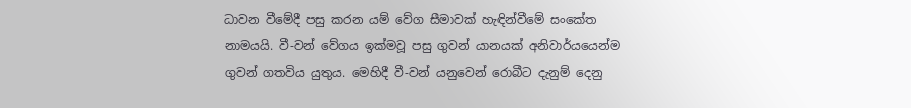ධාවන වීමේදී පසු කරන යම් වේග සීමාවක් හැඳින්වීමේ සංකේත නාමයයි. වී-වන් වේගය ඉක්මවූ පසු ගුවන් යානයක් අනිවාර්යයෙන්ම ගුවන් ගතවිය යුතුය. මෙහිදී වී-වන් යනුවෙන් රොබීට දැනුම් දෙනු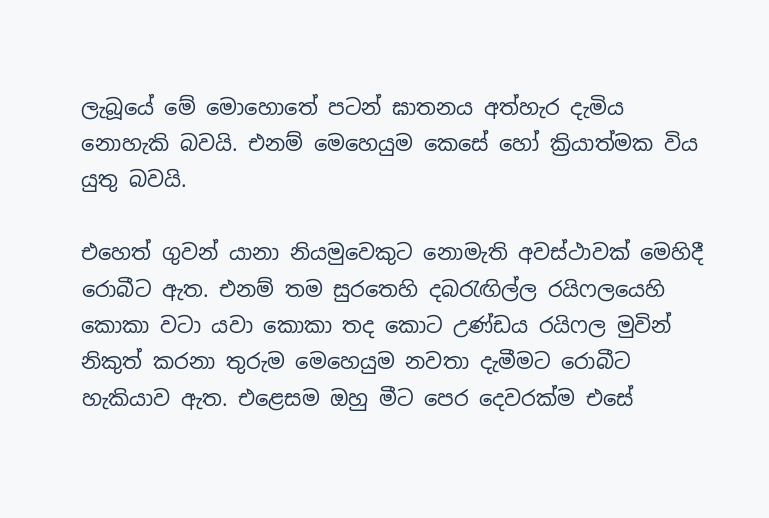ලැබූයේ මේ මොහොතේ පටන් ඝාතනය අත්හැර දැමිය නොහැකි බවයි. එනම් මෙහෙයුම කෙසේ හෝ ක්‍රියාත්මක විය යුතු බවයි.

එහෙත් ගුවන් යානා නියමුවෙකුට නොමැති අවස්ථාවක් මෙහිදී රොබීට ඇත. එනම් තම සුරතෙහි දබරැඟිල්ල රයිෆලයෙහි කොකා වටා යවා කොකා තද කොට උණ්ඩය රයිෆල මුවින් නිකුත් කරනා තුරුම මෙහෙයුම නවතා දැමීමට රොබීට හැකියාව ඇත. එළෙසම ඔහු මීට පෙර දෙවරක්ම එසේ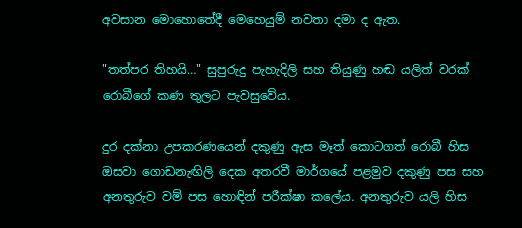අවසාන මොහොතේදී මෙහෙයුම් නවතා දමා ද ඇත.

"තත්පර තිහයි…" සුපුරුදු පැහැදිලි සහ තියුණු හඬ යලිත් වරක් රොබීගේ කණ තුලට පැවසුවේය.

දුර දක්නා උපකරණයෙන් දකුණු ඇස මෑත් කොටගත් රොබී හිස ඔසවා ගොඩනැඟිලි දෙක අතරවී මාර්ගයේ පළමුව දකුණු පස සහ අනතුරුව වම් පස හොඳින් පරීක්ෂා කලේය. අනතුරුව යලි හිස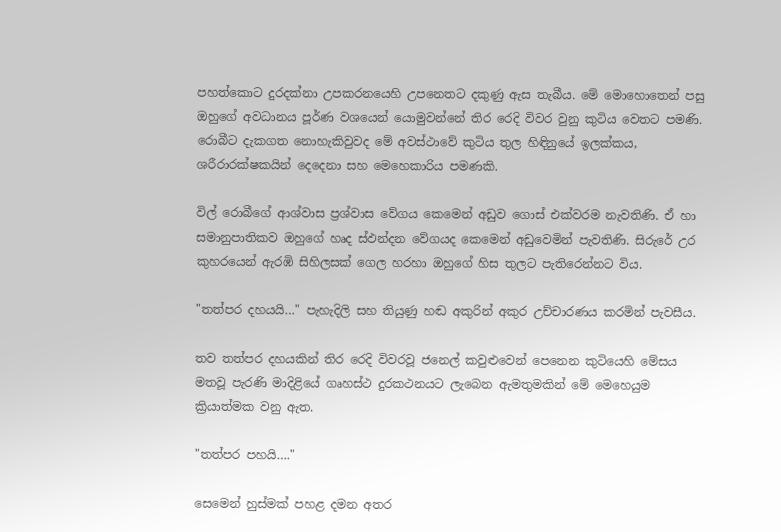පහත්කොට දුරදක්නා උපකරනයෙහි උපනෙතට දකුණු ඇස තැබීය. මේ මොහොතෙන් පසු ඔහුගේ අවධානය පූර්ණ වශයෙන් යොමුවන්නේ තිර රෙදි විවර වුනු කුටිය වෙතට පමණි. රොබීට දැකගත නොහැකිවුවද මේ අවස්ථාවේ කුටිය තුල හිඳිනුයේ ඉලක්කය, ශරීරාරක්ෂකයින් දෙදෙනා සහ මෙහෙකාරිය පමණකි.

විල් රොබීගේ ආශ්වාස ප්‍රශ්වාස වේගය කෙමෙන් අඩුව ගොස් එක්වරම නැවතිණි. ඒ හා සමානුපාතිකව ඔහුගේ හෘද ස්ඵන්දන වේගයද කෙමෙන් අඩුවෙමින් පැවතිණි. සිරුරේ උර කුහරයෙන් ඇරඹි සිහිලසක් ගෙල හරහා ඔහුගේ හිස තුලට පැතිරෙන්නට විය.

"තත්පර දහයයි…" පැහැදිලි සහ තියුණු හඬ අකුරින් අකුර උච්චාරණය කරමින් පැවසීය.

තව තත්පර දහයකින් තිර රෙදි විවරවූ ජනෙල් කවුළුවෙන් පෙනෙන කුටියෙහි මේසය මතවූ පැරණි මාදිළියේ ගෘහස්ථ දුරකථනයට ලැබෙන ඇමතුමකින් මේ මෙහෙයුම ක්‍රියාත්මක වනු ඇත.

"තත්පර පහයි…."

සෙමෙන් හුස්මක් පහළ දමන අතර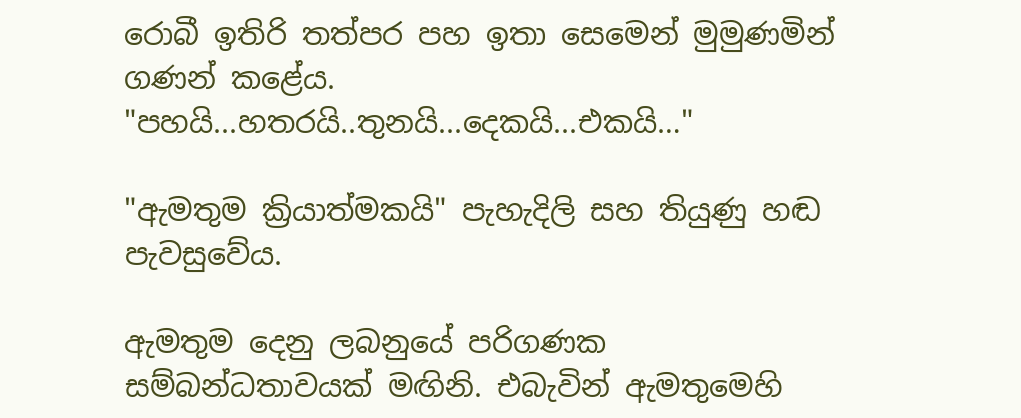රොබී ඉතිරි තත්පර පහ ඉතා සෙමෙන් මුමුණමින් ගණන් කළේය. "පහයි...හතරයි..තුනයි...දෙකයි...එකයි…"

"ඇමතුම ක්‍රියාත්මකයි" පැහැදිලි සහ තියුණු හඬ පැවසුවේය.

ඇමතුම දෙනු ලබනුයේ පරිගණක සම්බන්ධතාවයක් මඟිනි. එබැවින් ඇමතුමෙහි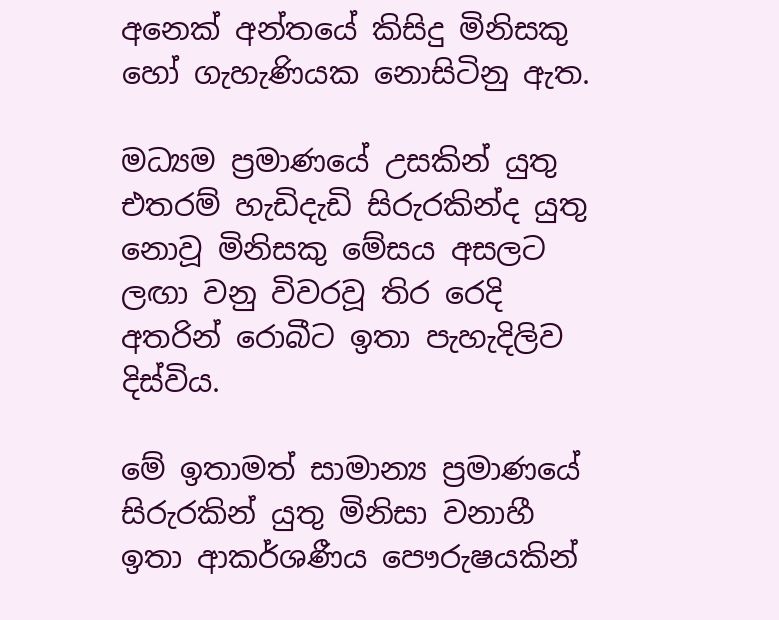අනෙක් අන්තයේ කිසිදු මිනිසකු හෝ ගැහැණියක නොසිටිනු ඇත.

මධ්‍යම ප්‍රමාණයේ උසකින් යුතු එතරම් හැඩිදැඩි සිරුරකින්ද යුතු නොවූ මිනිසකු මේසය අසලට ලඟා වනු විවරවූ තිර රෙදි අතරින් රොබීට ඉතා පැහැදිලිව දිස්විය.

මේ ඉතාමත් සාමාන්‍ය ප්‍රමාණයේ සිරුරකින් යුතු මිනිසා වනාහී ඉතා ආකර්ශණීය පෞරුෂයකින්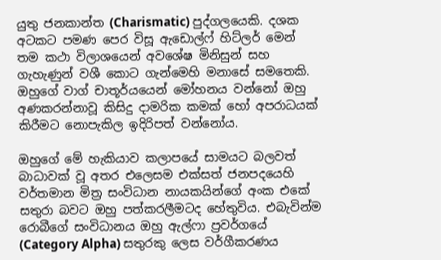යුතු ජනකාන්ත (Charismatic) පුද්ගලයෙකි. දශක අටකට පමණ පෙර විසූ ඇඩොල්ෆ් හිට්ලර් මෙන් තම කථා විලාශයෙන් අවශේෂ මිනිසුන් සහ ගැහැණුන් වශී කොට ගැන්මෙහි මනාසේ සමතෙකි. ඔහුගේ වාග් චාතූර්යයෙන් මෝහනය වන්නෝ ඔහු අණකරන්නාවූ කිසිදු දාමරික කමක් හෝ අපරාධයක් කිරීමට නොපැකිල ඉදිරිපත් වන්නෝය.

ඔහුගේ මේ හැකියාව කලාපයේ සාමයට බලවත් බාධාවක් වූ අතර එලෙසම එක්සත් ජනපදයෙහි වර්තමාන මිත්‍ර සංවිධාන නායකයින්ගේ අංක එකේ සතුරා බවට ඔහු පත්කරලීමටද හේතුවිය. එබැවින්ම රොබීගේ සංවිධානය ඔහු ඇල්ෆා ප්‍රවර්ගයේ (Category Alpha) සතුරකු ලෙස වර්ගීකරණය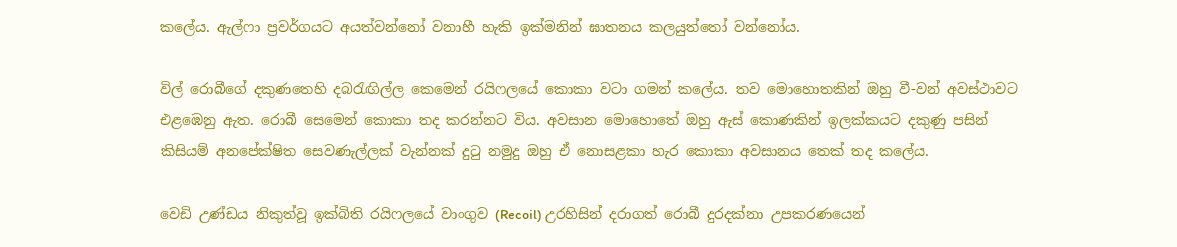කලේය. ඇල්ෆා ප්‍රවර්ගයට අයත්වන්නෝ වනාහී හැකි ඉක්මනින් ඝාතනය කලයුත්තෝ වන්නෝය.

විල් රොබීගේ දකුණතෙහි දබරැඟිල්ල කෙමෙන් රයිෆලයේ කොකා වටා ගමන් කලේය. තව මොහොතකින් ඔහු වී-වන් අවස්ථාවට එළඹෙනු ඇත. රොබී සෙමෙන් කොකා තද කරන්නට විය. අවසාන මොහොතේ ඔහු ඇස් කොණකින් ඉලක්කයට දකුණු පසින් කිසියම් අනපේක්ෂිත සෙවණැල්ලක් වැන්නක් දුටු නමුදු ඔහු ඒ නොසළකා හැර කොකා අවසානය තෙක් තද කලේය.

වෙඩි උණ්ඩය නිකුත්වූ ඉක්බිති රයිෆලයේ වාංගුව (Recoil) උරහිසින් දරාගත් රොබී දුරදක්නා උපකරණයෙන්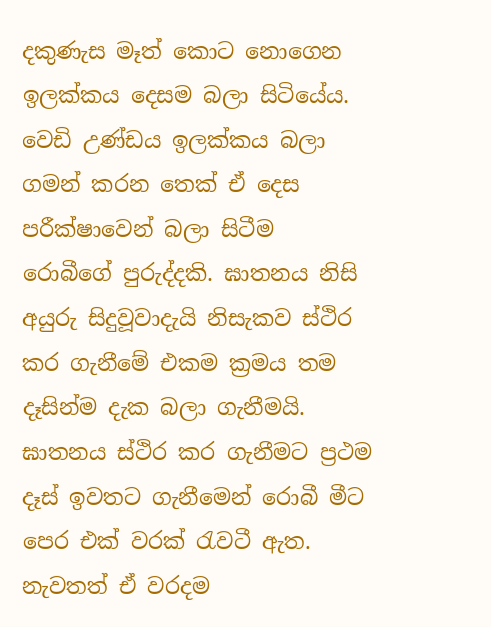දකුණැස මෑත් කොට නොගෙන ඉලක්කය දෙසම බලා සිටියේය. වෙඩි උණ්ඩය ඉලක්කය බලා ගමන් කරන තෙක් ඒ දෙස පරීක්ෂාවෙන් බලා සිටීම රොබීගේ පුරුද්දකි. ඝාතනය නිසි අයුරු සිදුවූවාදැයි නිසැකව ස්ථිර කර ගැනීමේ එකම ක්‍රමය තම දෑසින්ම දැක බලා ගැනීමයි. ඝාතනය ස්ථිර කර ගැනීමට ප්‍රථම දෑස් ඉවතට ගැනීමෙන් රොබී මීට පෙර එක් වරක් රැවටී ඇත. නැවතත් ඒ වරදම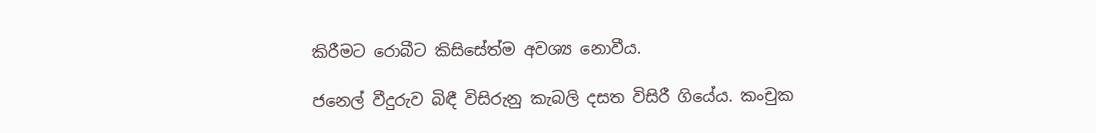කිරීමට රොබීට කිසිසේත්ම අවශ්‍ය නොවීය.

ජනෙල් වීදුරුව බිඳී විසිරුනු කැබලි දසත විසිරී ගියේය. කංචුක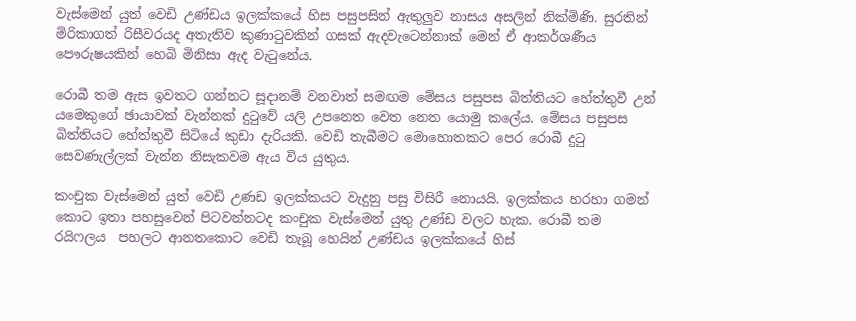වැස්මෙන් යුත් වෙඩි උණ්ඩය ඉලක්කයේ හිස පසුපසින් ඇතුලුව නාසය අසලින් නික්මිණි. සුරතින් මිරිකාගත් රිසීවරයද අතැතිව කුණාටුවකින් ගසක් ඇදවැටෙන්නාක් මෙන් ඒ ආකර්ශණීය පෞරුෂයකින් හෙබි මිනිසා ඇද වැටුනේය.

රොබී තම ඇස ඉවතට ගන්නට සූදානම් වනවාත් සමඟම මේසය පසුපස බිත්තියට හේත්තුවී උන් යමෙකුගේ ඡායාවක් වැන්නක් දුටුවේ යලි උපනෙත වෙත නෙත යොමු කලේය. මේසය පසුපස බිත්තියට හේත්තුවී සිටියේ කුඩා දැරියකි. වෙඩි තැබීමට මොහොතකට පෙර රොබී දුටු සෙවණැල්ලක් වැන්න නිසැකවම ඇය විය යුතුය.

කංචුක වැස්මෙන් යුත් වෙඩි උණඩ ඉලක්කයට වැදුනු පසු විසිරී නොයයි. ඉලක්කය හරහා ගමන් කොට ඉතා පහසුවෙන් පිටවන්නටද කංචුක වැස්මෙන් යුතු උණ්ඩ වලට හැක. රොබී තම රයිෆලය  පහලට ආනතකොට වෙඩි තැබූ හෙයින් උණ්ඩය ඉලක්කයේ හිස්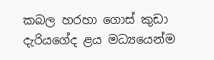කබල හරහා ගොස් කුඩා දැරියගේද ළය මධ්‍යයෙන්ම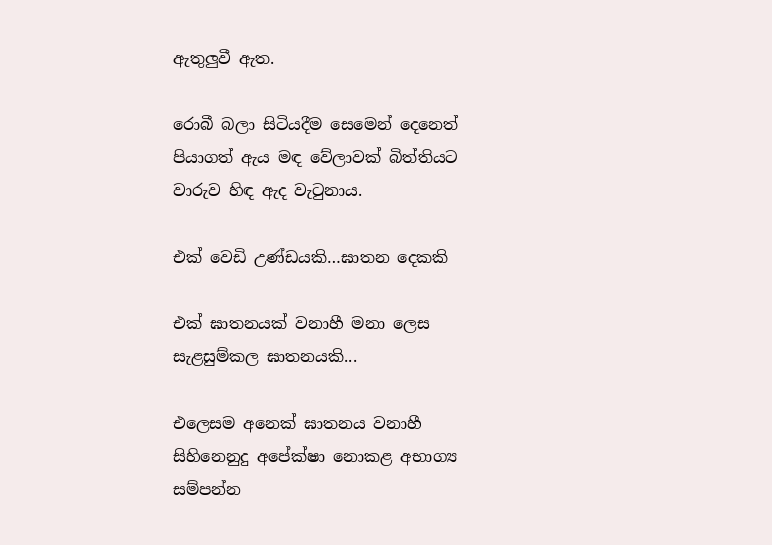ඇතුලුවී ඇත.

රොබී බලා සිටියදීම සෙමෙන් දෙනෙත් පියාගත් ඇය මඳ වේලාවක් බිත්තියට වාරුව හිඳ ඇද වැටුනාය.

එක් වෙඩි උණ්ඩයකි…ඝාතන දෙකකි

එක් ඝාතනයක් වනාහී මනා ලෙස සැළසුම්කල ඝාතනයකි...

එලෙසම අනෙක් ඝාතනය වනාහී සිහිනෙනුදු අපේක්ෂා නොකළ අභාග්‍ය සම්පන්න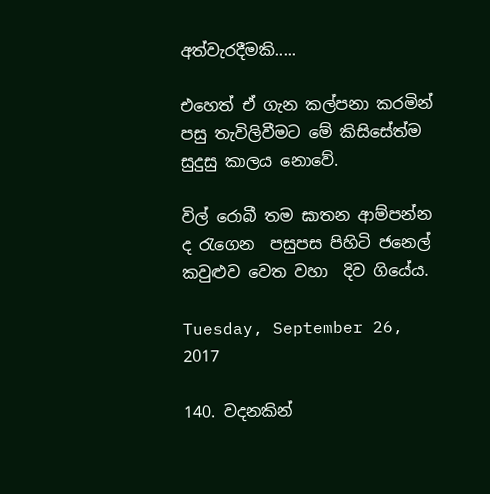අත්වැරදීමකි.....

එහෙත් ඒ ගැන කල්පනා කරමින් පසු තැවිලිවීමට මේ කිසිසේත්ම සුදුසු කාලය නොවේ.

විල් රොබී තම ඝාතන ආම්පන්න ද රැගෙන  පසුපස පිහිටි ජනෙල් කවුළුව වෙත වහා  දිව ගියේය.

Tuesday, September 26, 2017

140. වදනකින්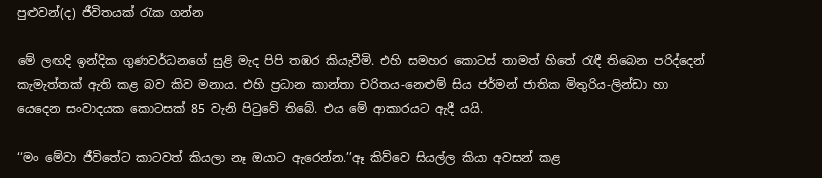පුළුවන්(ද) ජීවිතයක් රැක ගන්න

මේ ලඟදි ඉන්දික ගුණවර්ධනගේ සුළි මැද පිපි තඹර කියැවීමි. එහි සමහර කොටස් තාමත් හිතේ රැඳී තිබෙන පරිද්දෙන් කැමැත්තක් ඇති කළ බව කිව මනාය. එහි ප්‍රධාන කාන්තා චරිතය-නෙළුම් සිය ජර්මන් ජාතික මිතුරිය-ලින්ඩා හා යෙදෙන සංවාදයක කොටසක් 85 වැනි පිටුවේ තිබේ. එය මේ ආකාරයට ඇදී යයි.

‘‘මං මේවා ජීවිතේට කාටවත් කියලා නෑ ඔයාට ඇරෙන්න.’’ඈ කිව්වෙ සියල්ල කියා අවසන් කළ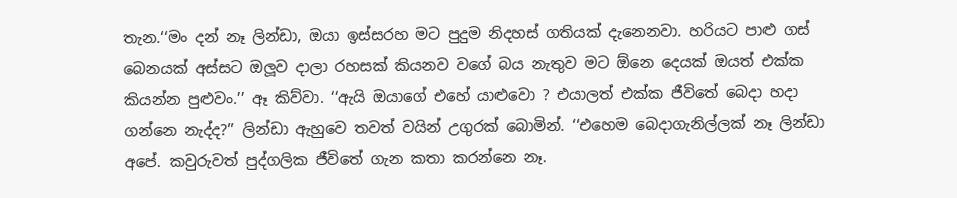තැන.‘‘මං දන් නෑ ලින්ඩා, ඔයා ඉස්සරහ මට පුදුම නිදහස් ගතියක් දැනෙනවා. හරියට පාළු ගස් බෙනයක් අස්සට ඔලූව දාලා රහසක් කියනව වගේ බය නැතුව මට ඕනෙ දෙයක් ඔයත් එක්ක කියන්න පුළුවං.’’ ඈ කිව්වා. ‘‘ඇයි ඔයාගේ එහේ යාළුවො ? එයාලත් එක්ක ජීවිතේ බෙදා හදා ගන්නෙ නැද්ද?’’ ලින්ඩා ඇහුවෙ තවත් වයින් උගුරක් බොමින්. ‘‘එහෙම බෙදාගැනිල්ලක් නෑ ලින්ඩා අපේ. කවුරුවත් පුද්ගලික ජීවිතේ ගැන කතා කරන්නෙ නෑ.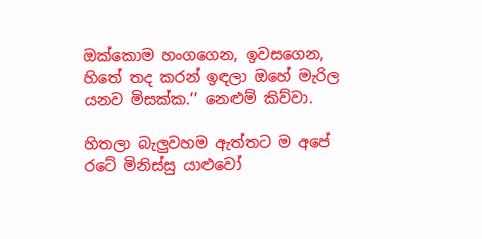ඔක්කොම හංගගෙන, ඉවසගෙන, හිතේ තද කරන් ඉඳලා ඔහේ මැරිල යනව මිසක්ක.’’ නෙළුම් කිව්වා.

හිතලා බැලුවහම ඇත්තට ම අපේ රටේ මිනිස්සු යාළුවෝ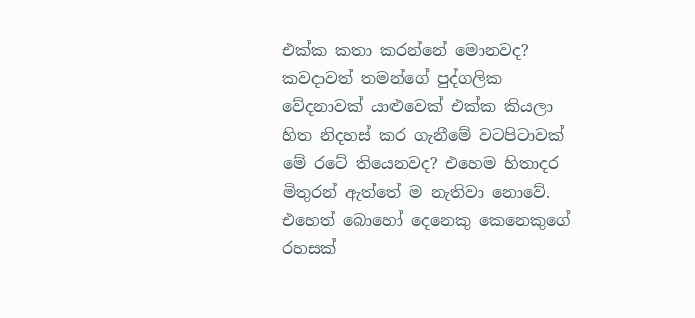එක්ක කතා කරන්නේ මොනවද? කවදාවත් තමන්ගේ පුද්ගලික වේදනාවක් යාළුවෙක් එක්ක කියලා හිත නිදහස් කර ගැනීමේ වටපිටාවක් මේ රටේ තියෙනවද? එහෙම හිතාදර මිතුරන් ඇත්තේ ම නැතිවා නොවේ. එහෙත් බොහෝ දෙනෙකු කෙනෙකුගේ රහසක්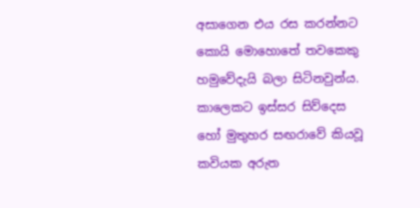අසාගෙන එය රස කරන්නට කොයි මොහොතේ තවකෙකු හමුවේදැයි බලා සිටිනවුන්ය. කාලෙකට ඉස්සර සිව්දෙස හෝ මුතුහර සඟරාවේ කියවූ කවියක අරුත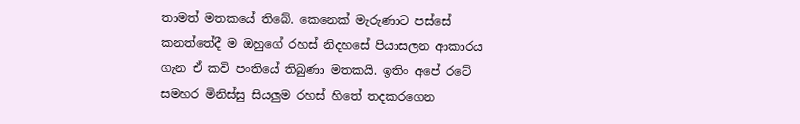තාමත් මතකයේ තිබේ. කෙනෙක් මැරුණාට පස්සේ කනත්තේදී ම ඔහුගේ රහස් නිදහසේ පියාසලන ආකාරය ගැන ඒ කවි පංතියේ තිබුණා මතකයි. ඉතිං අපේ රටේ සමහර මිනිස්සු සියලුම රහස් හිතේ තදකරගෙන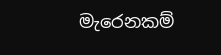මැරෙනකම්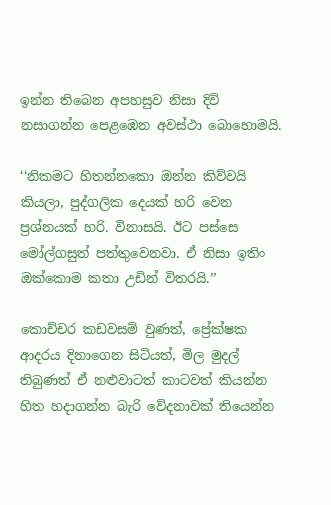ඉන්න තිබෙන අපහසුව නිසා දිවි නසාගන්න පෙළඹෙන අවස්ථා බොහොමයි.

‘‘නිකමට හිතන්නකො ඔන්න කිව්වයි කියලා, පුද්ගලික දෙයක් හරි වෙන ප්‍රශ්නයක් හරි. විනාසයි. ඊට පස්සෙ මෝල්ගසුත් පත්තුවෙනවා. ඒ නිසා ඉතිං ඔක්කොම කතා උඩින් විතරයි.’’

කොච්චර කඩවසම් වුණත්, ප්‍රේක්ෂක ආදරය දිනාගෙන සිටියත්, මිල මුදල් තිබුණත් ඒ නළුවාටත් කාටවත් කියන්න හිත හදාගන්න බැරි වේදනාවක් තියෙන්න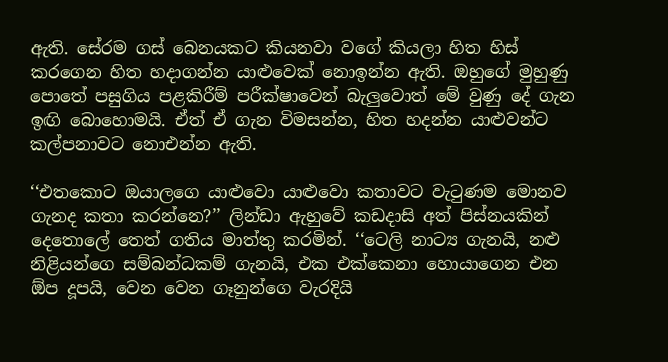ඇති. සේරම ගස් බෙනයකට කියනවා වගේ කියලා හිත හිස් කරගෙන හිත හදාගන්න යාළුවෙක් නොඉන්න ඇති. ඔහුගේ මුහුණු පොතේ පසුගිය පළකිරීම් පරීක්ෂාවෙන් බැලුවොත් මේ වුණු දේ ගැන ඉඟි බොහොමයි. ඒත් ඒ ගැන විමසන්න, හිත හදන්න යාළුවන්ට කල්පනාවට නොඑන්න ඇති.

‘‘එතකොට ඔයාලගෙ යාළුවො යාළුවො කතාවට වැටුණම මොනව ගැනද කතා කරන්නෙ?’’ ලින්ඩා ඇහුවේ කඩදාසි අත් පිස්නයකින් දෙතොලේ තෙත් ගතිය මාත්තු කරමින්. ‘‘ටෙලි නාට්‍ය ගැනයි, නළු නිළියන්ගෙ සම්බන්ධකම් ගැනයි, එක එක්කෙනා හොයාගෙන එන ඕප දූපයි, වෙන වෙන ගෑනුන්ගෙ වැරදියි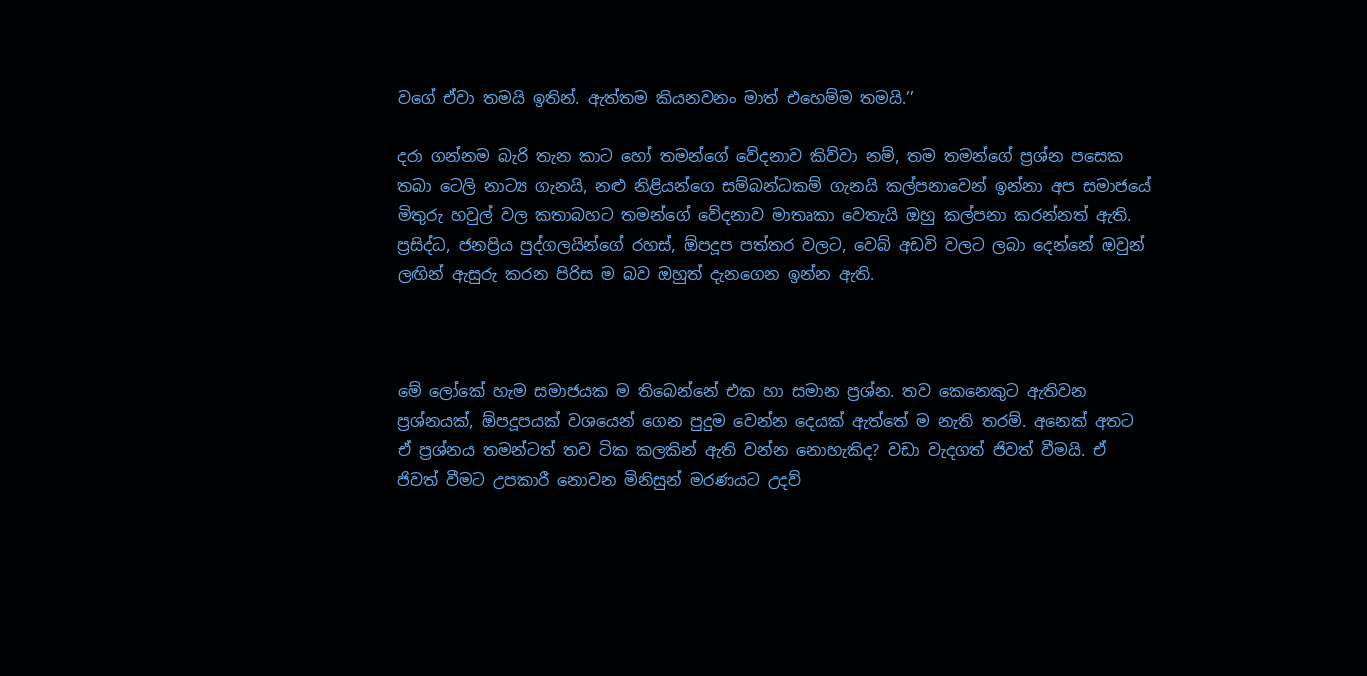වගේ ඒවා තමයි ඉතින්. ඇත්තම කියනවනං මාත් එහෙම්ම තමයි.’’

දරා ගන්නම බැරි තැන කාට හෝ තමන්ගේ වේදනාව කිව්වා නම්, තම තමන්ගේ ප්‍රශ්න පසෙක තබා ටෙලි නාට්‍ය ගැනයි, නළු නිළියන්ගෙ සම්බන්ධකම් ගැනයි කල්පනාවෙන් ඉන්නා අප සමාජයේ මිතුරු හවුල් වල කතාබහට තමන්ගේ වේදනාව මාතෘකා වෙතැයි ඔහු කල්පනා කරන්නත් ඇති. ප්‍රසිද්ධ, ජනප්‍රිය පුද්ගලයින්ගේ රහස්, ඕපදූප පත්තර වලට, වෙබ් අඩවි වලට ලබා දෙන්නේ ඔවුන් ලඟින් ඇසුරු කරන පිරිස ම බව ඔහුත් දැනගෙන ඉන්න ඇති.



මේ ලෝකේ හැම සමාජයක ම තිබෙන්නේ එක හා සමාන ප්‍රශ්න. තව කෙනෙකුට ඇතිවන ප්‍රශ්නයක්, ඕපදූපයක් වශයෙන් ගෙන පුදුම වෙන්න දෙයක් ඇත්තේ ම නැති තරම්. අනෙක් අතට ඒ ප්‍රශ්නය තමන්ටත් තව ටික කලකින් ඇති වන්න නොහැකිද? වඩා වැදගත් ජිවත් වීමයි. ඒ ජිවත් වීමට උපකාරී නොවන මිනිසුන් මරණයට උදව්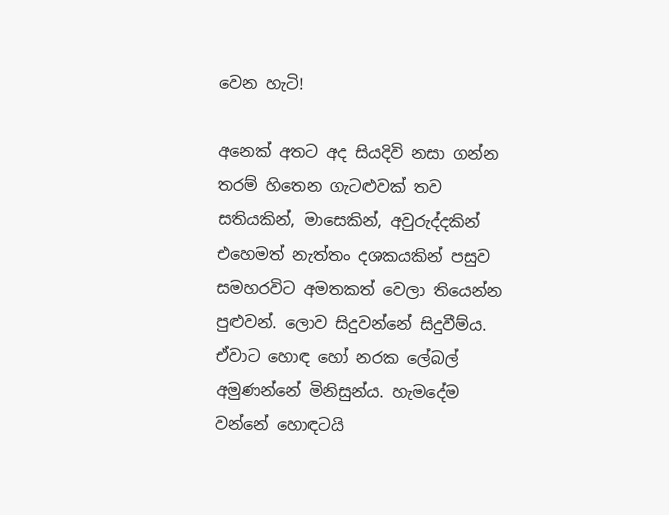වෙන හැටි!

අනෙක් අතට අද සියදිවි නසා ගන්න තරම් හිතෙන ගැටළුවක් තව සතියකින්, මාසෙකින්, අවුරුද්දකින් එහෙමත් නැත්තං දශකයකින් පසුව සමහරවිට අමතකත් වෙලා තියෙන්න පුළුවන්. ලොව සිදුවන්නේ සිදුවීම්ය. ඒවාට හොඳ හෝ නරක ලේබල් අමුණන්නේ මිනිසුන්ය. හැමදේම වන්නේ හොඳටයි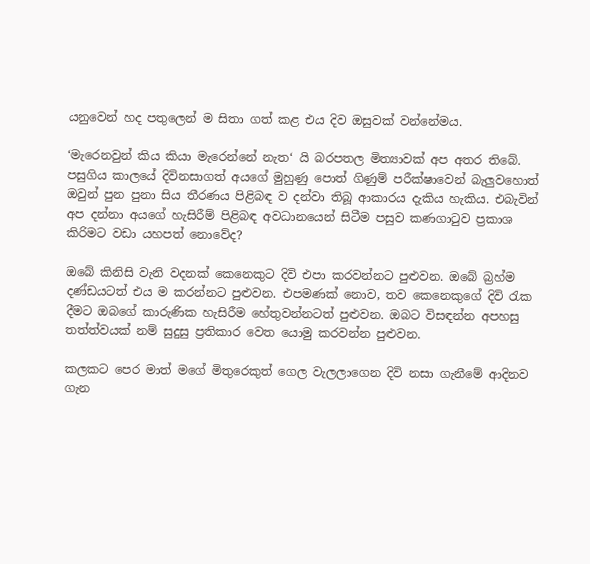යනුවෙන් හද පතුලෙන් ම සිතා ගත් කළ එය දිව ඔසුවක් වන්නේමය.

‘මැරෙනවුන් කිය කියා මැරෙන්නේ නැත‘ යි බරපතල මිත්‍යාවක් අප අතර තිබේ. පසුගිය කාලයේ දිවිනසාගත් අයගේ මුහුණු පොත් ගිණුම් පරීක්ෂාවෙන් බැලුවහොත් ඔවුන් පුන පුනා සිය තීරණය පිළිබඳ ව දන්වා තිබූ ආකාරය දැකිය හැකිය. එබැවින් අප දන්නා අයගේ හැසිරීම් පිළිබඳ අවධානයෙන් සිටීම පසුව කණගාටුව ප්‍රකාශ කිරිමට වඩා යහපත් නොවේද?

ඔබේ කිනිසි වැනි වදනක් කෙනෙකුට දිවි එපා කරවන්නට පුළුවන. ඔබේ බ්‍රහ්ම දණ්ඩයටත් එය ම කරන්නට පුළුවන. එපමණක් නොව, තව කෙනෙකුගේ දිවි රැක දීමට ඔබගේ කාරුණික හැසිරීම හේතුවන්නටත් පුළුවන. ඔබට විසඳන්න අපහසු තත්ත්වයක් නම් සුදුසු ප්‍රතිකාර වෙත යොමු කරවන්න පුළුවන.

කලකට පෙර මාත් මගේ මිතුරෙකුත් ගෙල වැලලාගෙන දිවි නසා ගැනීමේ ආදිනව ගැන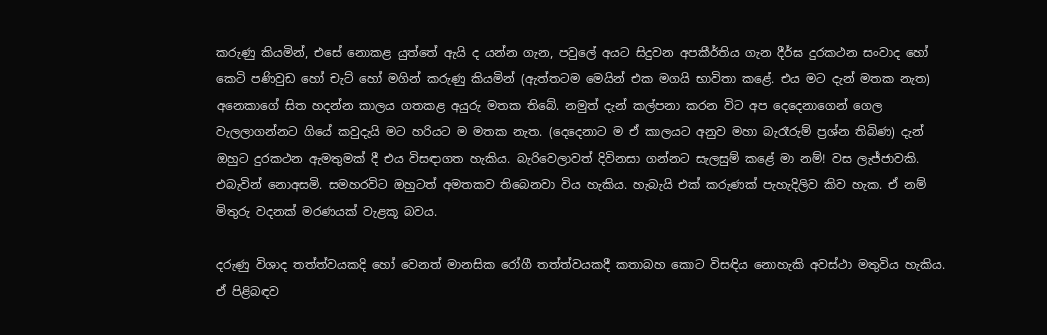කරුණු කියමින්, එසේ නොකළ යුත්තේ ඇයි ද යන්න ගැන, පවුලේ අයට සිදුවන අපකීර්තිය ගැන දීර්ඝ දුරකථන සංවාද හෝ කෙටි පණිවුඩ හෝ චැට් හෝ මගින් කරුණු කියමින් (ඇත්තටම මෙයින් එක මගයි භාවිතා කළේ. එය මට දැන් මතක නැත) අනෙකාගේ සිත හදන්න කාලය ගතකළ අයුරු මතක තිබේ. නමුත් දැන් කල්පනා කරන විට අප දෙදෙනාගෙන් ගෙල වැලලාගන්නට ගියේ කවුදැයි මට හරියට ම මතක නැත. (දෙදෙනාට ම ඒ කාලයට අනුව මහා බැරෑරුම් ප්‍රශ්න තිබිණ) දැන් ඔහුට දුරකථන ඇමතුමක් දී එය විසඳාගත හැකිය. බැරිවෙලාවත් දිවිනසා ගන්නට සැලසුම් කළේ මා නම්! වස ලැජ්ජාවකි. එබැවින් නොඅසමි. සමහරවිට ඔහුටත් අමතකව තිබෙනවා විය හැකිය. හැබැයි එක් කරුණක් පැහැදිලිව කිව හැක. ඒ නම් මිතුරු වදනක් මරණයක් වැළකූ බවය.

දරුණු විශාද තත්ත්වයකදි හෝ වෙනත් මානසික රෝගී තත්ත්වයකදී කතාබහ කොට විසඳිය නොහැකි අවස්ථා මතුවිය හැකිය. ඒ පිළිබඳව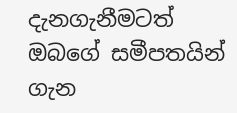දැනගැනීමටත් ඔබගේ සමීපතයින් ගැන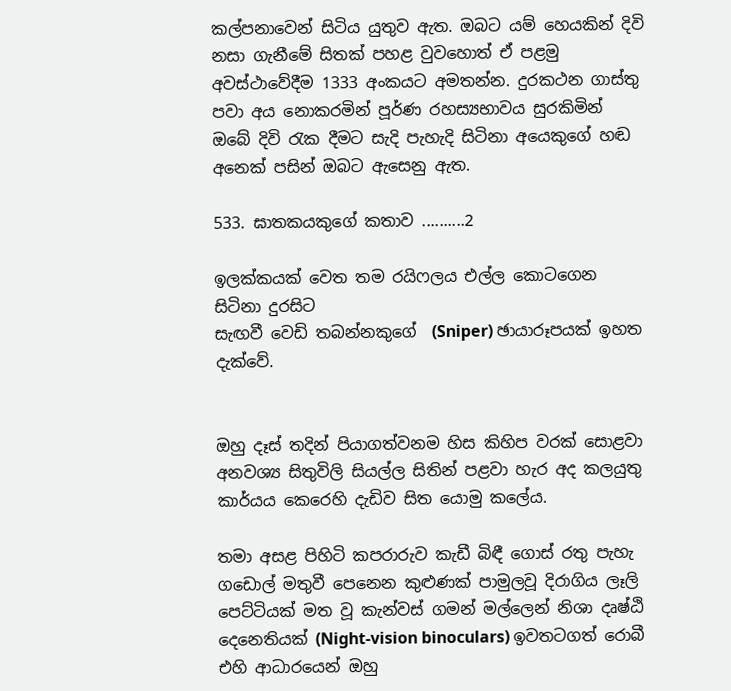කල්පනාවෙන් සිටිය යුතුව ඇත. ඔබට යම් හෙයකින් දිවි නසා ගැනීමේ සිතක් පහළ වුවහොත් ඒ පළමු අවස්ථාවේදීම 1333 අංකයට අමතන්න. දුරකථන ගාස්තු පවා අය නොකරමින් පූර්ණ රහස්‍යභාවය සුරකිමින් ඔබේ දිවි රැක දීමට සැදි පැහැදි සිටිනා අයෙකුගේ හඬ අනෙක් පසින් ඔබට ඇසෙනු ඇත.

533. ඝාතකයකුගේ කතාව ..........2

ඉලක්කයක් වෙත තම රයිෆලය එල්ල කොටගෙන සිටිනා දුරසිට
සැඟවී වෙඩි තබන්නකුගේ  (Sniper) ඡායාරූපයක් ඉහත දැක්වේ.


ඔහු දෑස් තදින් පියාගත්වනම හිස කිහිප වරක් සොළවා අනවශ්‍ය සිතුවිලි සියල්ල සිතින් පළවා හැර අද කලයුතු කාර්යය කෙරෙහි දැඩිව සිත යොමු කලේය.

තමා අසළ පිහිටි කපරාරුව කැඩී බිඳී ගොස් රතු පැහැ ගඩොල් මතුවී පෙනෙන කුළුණක් පාමුලවූ දිරාගිය ලෑලි පෙට්ටියක් මත වූ කැන්වස් ගමන් මල්ලෙන් නිශා දෘෂ්ඨි දෙනෙතියක් (Night-vision binoculars) ඉවතටගත් රොබී එහි ආධාරයෙන් ඔහු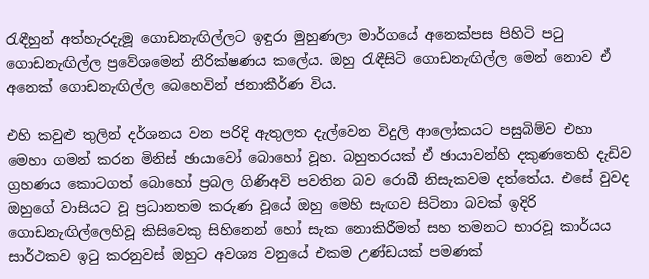රැඳීහුන් අත්හැරදැමූ ගොඩනැඟිල්ලට ඉඳුරා මුහුණලා මාර්ගයේ අනෙක්පස පිහිටි පටු ගොඩනැඟිල්ල ප්‍රවේශමෙන් නීරික්ෂණය කලේය. ඔහු රැඳීසිටි ගොඩනැඟිල්ල මෙන් නොව ඒ අනෙක් ගොඩනැඟිල්ල බෙහෙවින් ජනාකීර්ණ විය.

එහි කවුළු තුලින් දර්ශනය වන පරිදි ඇතුලත දැල්වෙන විදුලි ආලෝකයට පසුබිම්ව එහා මෙහා ගමන් කරන මිනිස් ඡායාවෝ බොහෝ වූහ. බහුතරයක් ඒ ඡායාවන්හි දකුණතෙහි දැඩිව ග්‍රහණය කොටගත් බොහෝ ප්‍රබල ගිණිඅවි පවතින බව රොබී නිසැකවම දත්තේය. එසේ වුවද ඔහුගේ වාසියට වූ ප්‍රධානතම කරුණ වූයේ ඔහු මෙහි සැඟව සිටිනා බවක් ඉදිරි ගොඩනැඟිල්ලෙහිවූ කිසිවෙකු සිහිනෙන් හෝ සැක නොකිරීමත් සහ තමනට භාරවූ කාර්යය සාර්ථකව ඉටු කරනුවස් ඔහුට අවශ්‍ය වනුයේ එකම උණ්ඩයක් පමණක්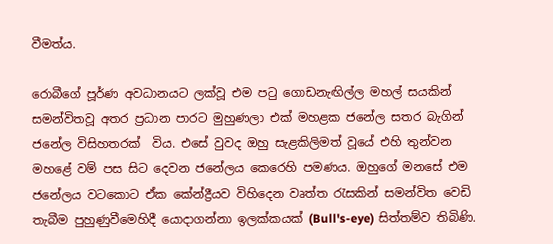වීමත්ය.

රොබීගේ පූර්ණ අවධානයට ලක්වූ එම පටු ගොඩනැඟිල්ල මහල් සයකින් සමන්විතවූ අතර ප්‍රධාන පාරට මුහුණලා එක් මහළක ජනේල සතර බැගින් ජනේල විසිහතරක්  විය. එසේ වුවද ඔහු සැළකිලිමත් වූයේ එහි තුන්වන මහළේ වම් පස සිට දෙවන ජනේලය කෙරෙහි පමණය. ඔහුගේ මනසේ එම ජනේලය වටකොට ඒක කේන්ද්‍රීයව විහිදෙන වෘත්ත රැසකින් සමන්විත වෙඩි තැබීම පුහුණුවීමෙහිදී යොදාගන්නා ඉලක්කයක් (Bull's-eye) සිත්තම්ව තිබිණි.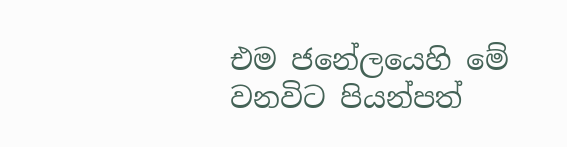එම ජනේලයෙහි මේ වනවිට පියන්පත්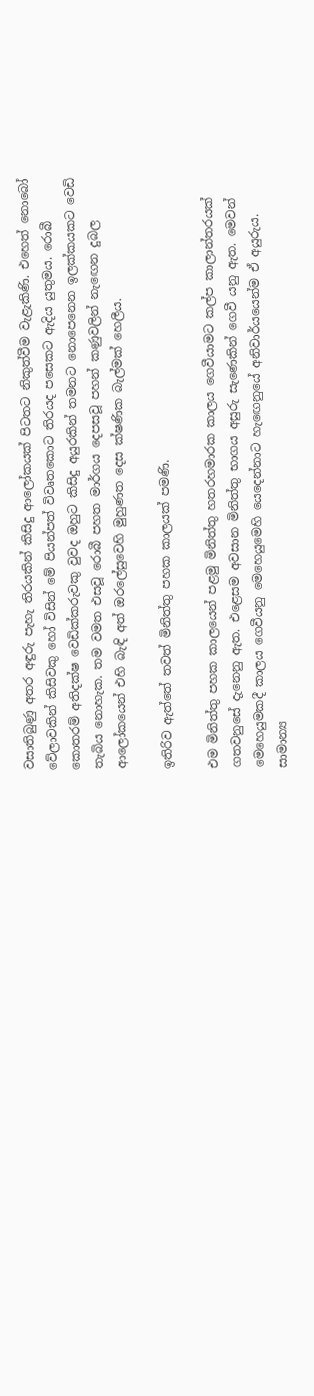වසාතිබුණු අතර අඳුරු පැහැ තිරයකින් කිසිදු ආලෝකයක් පිටතට නිකුත්වීම වැළැකිණි. එහෙත් නොබෝ වේලාවකින් කිසිවකු හෝ විසින් මේ පියන්පත් විවෘතකොට තිරයද පසෙකට ඇදිය යුතුමය. රොබී කොතරම් අතිදක්ෂ වෙඩික්කරුවකු වුවද ඔහුට කිසිදු අයුරකින් තමනට නොපෙනෙන ඉලක්කයකට වෙඩි තැබිය නොහැක. තම වමත එසවූ රොබී පහත මාර්ගය දෙපසවූ පහන් කණුවලින් නැඟෙන දුබල ආලෝකයෙන් එහි බැඳි අත් ඔරලේසුවෙහි මුහුණත දෙස ක්ෂණික බැල්මක් හෙලීය.

ඉතිරිව ඇත්තේ තවත් මිනිත්තු පහක කාලයක් පමණි.

එම මිනිත්තු පහක කාලයෙන් පළමු මිනිත්තු හතරහමාරක කාලය ගෙවීයාමට කල්ප කාලාන්තරයක් ගතවනුසේ දැනෙනු ඇත. එළෙසම අවසාන මිනිත්තු භාගය අසුරු සැණෙකින් ගෙවී යනු ඇත. මෙවන් මෙහෙයුමකදී කාලය ගෙවීයනු මෙහෙයුමෙහි යෙදෙන්නාට හැඟෙනුයේ අනිවාර්යයෙන්ම ඒ අයුරුය. සාමාන්‍ය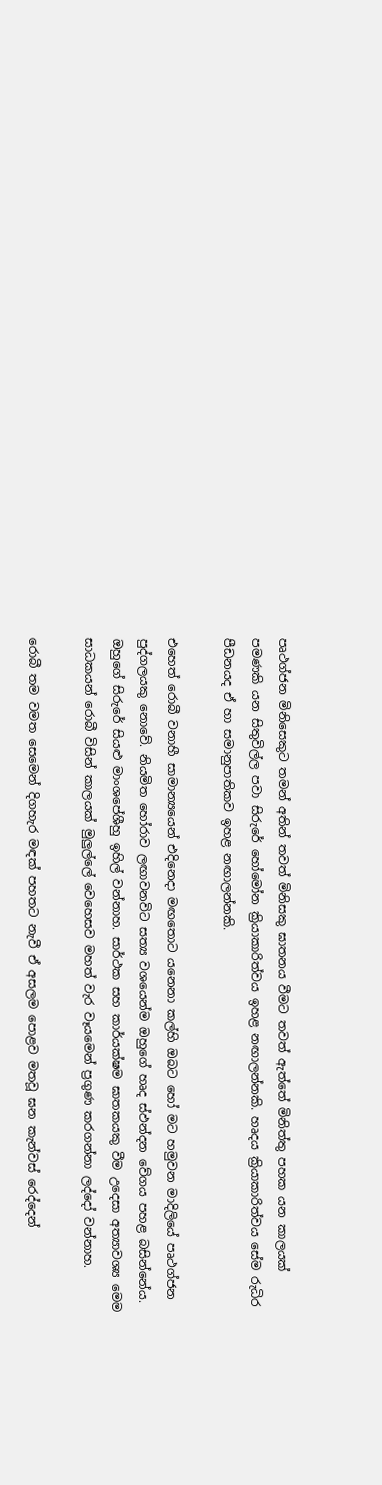පෘථග්ජන මිනිසෙකුට තමන් අතින් තවත් මිනිසකු ඝාතනය වීමට තවත් ඇත්තේ මිනිත්තු පහක යන කාලයක් පමණකි යන සිතුවිල්ල පවා සිරුරේ හෝමෝන ක්‍රියාකාරිත්වය ඉහළ නඟාලන්නකි. හෘදය ක්‍රියාකාරිත්වය සේම රුධිර පීඩනයද ඒ හා සමානුපාතිකව ඉහළ නඟාලන්නකි.

එහෙත් රොබී වනාහී සාමාන්‍යයෙන් එදිනෙදා මඟතොට යනෙනා කල්හි ඔබට හෝ මට හමුවන මාදිලියේ පෘථග්ජන පුද්ගලයකු නොවේ. නියමිත හෝරාව ලඟාවනවිට සත්‍ය වශයෙන්ම ඔහුගේ හෘද ස්ඵන්දන වේගය පහළ බසින්නේය. ඔහුගේ සිරුරේ සියළු මාංශපේශීහු ඉහිල් වන්නාහ. සාර්ථක සහ කාර්යක්ෂම ඝාතකයකු වීම උදෙසා අත්‍යාවශ්‍ය මෙම සාධකයන් රොබී විසින් කාලයක් මුලුල්ලේ වෙහෙසව මහත් වැර වෑයමෙන් ප්‍රගුණ කරගන්නා ලද්දෝ වන්නාහ.

රොබී තම වමත සෙමෙන් දිගහැර මඳක් පහතට නැවී ඒ අසලම පොළව මතවූ ඝන කැන්වස් රෙද්දෙන්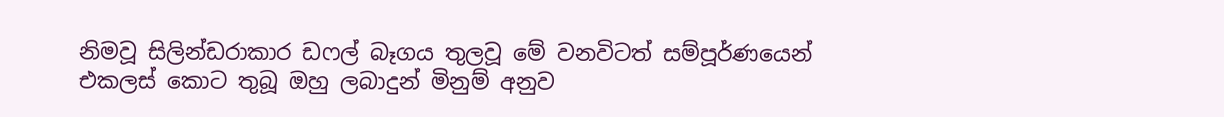නිමවූ සිලින්ඩරාකාර ඩෆල් බෑගය තුලවූ මේ වනවිටත් සම්පූර්ණයෙන් එකලස් කොට තුබූ ඔහු ලබාදුන් මිනුම් අනුව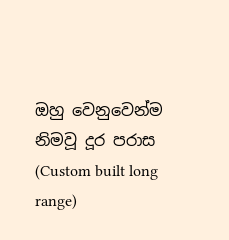ඔහු වෙනුවෙන්ම නිමවූ දූර පරාස (Custom built long range)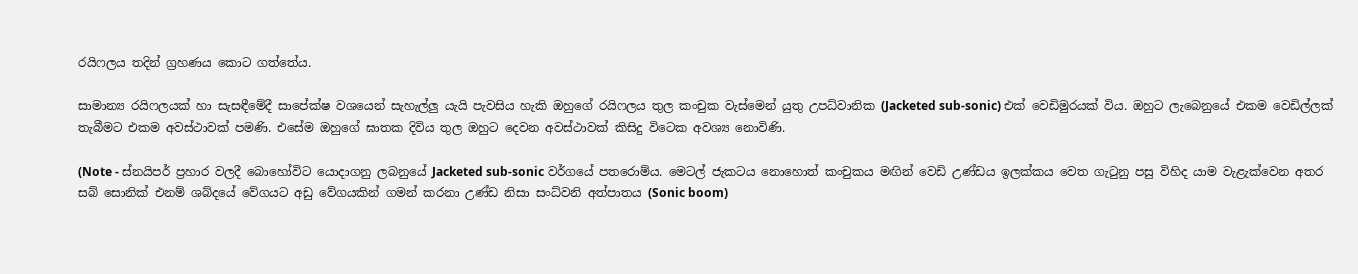රයිෆලය තදින් ග්‍රහණය කොට ගත්තේය.

සාමාන්‍ය රයිෆලයක් හා සැසඳීමේදී සාපේක්ෂ වශයෙන් සැහැල්ලු යැයි පැවසිය හැකි ඔහුගේ රයිෆලය තුල කංචුක වැස්මෙන් යුතු උපධ්වානික (Jacketed sub-sonic) එක් වෙඩිමුරයක් විය. ඔහුට ලැබෙනුයේ එකම වෙඩිල්ලක් තැබීමට එකම අවස්ථාවක් පමණි. එසේම ඔහුගේ ඝාතක දිවිය තුල ඔහුට දෙවන අවස්ථාවක් කිසිදු විටෙක අවශ්‍ය නොවිණි.

(Note - ස්නයිපර් ප්‍රහාර වලදී බොහෝවිට යොදාගනු ලබනුයේ Jacketed sub-sonic වර්ගයේ පතරොම්ය. මෙටල් ජැකටය නොහොත් කංචුකය මඟින් වෙඩි උණ්ඩය ඉලක්කය වෙත ගැටුනු පසු විහිද යාම වැළැක්වෙන අතර සබ් සොනික් එනම් ශබ්දයේ වේගයට අඩු වේගයකින් ගමන් කරනා උණ්ඩ නිසා සංධ්වනි අත්පාතය (Sonic boom)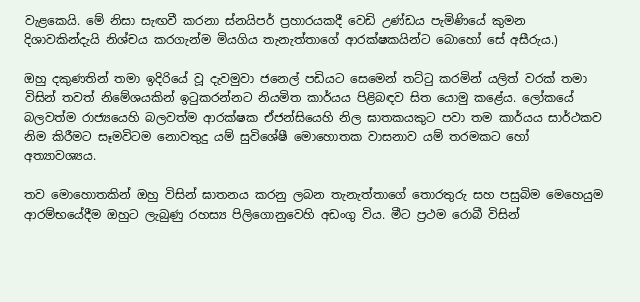වැළකෙයි. මේ නිසා සැඟවී කරනා ස්නයිපර් ප්‍රහාරයකදී වෙඩි උණ්ඩය පැමිණියේ කුමන දිශාවකින්දැයි නිශ්චය කරගැන්ම මියගිය තැනැත්තාගේ ආරක්ෂකයින්ට බොහෝ සේ අසීරුය.)

ඔහු දකුණතින් තමා ඉදිරියේ වූ දැවමුවා ජනෙල් පඩියට සෙමෙන් තට්ටු කරමින් යලිත් වරක් තමා විසින් තවත් නිමේශයකින් ඉටුකරන්නට නියමිත කාර්යය පිළිබඳව සිත යොමු කළේය. ලෝකයේ බලවත්ම රාජ්‍යයෙහි බලවත්ම ආරක්ෂක ඒජන්සියෙහි නිල ඝාතකයකුට පවා තම කාර්යය සාර්ථකව නිම කිරීමට සෑමවිටම නොවතුදු යම් සුවිශේෂී මොහොතක වාසනාව යම් තරමකට හෝ අත්‍යාවශ්‍යය.

තව මොහොතකින් ඔහු විසින් ඝාතනය කරනු ලබන තැනැත්තාගේ තොරතුරු සහ පසුබිම මෙහෙයුම ආරම්භයේදීම ඔහුට ලැබුණු රහස්‍ය පිලිගොනුවෙහි අඩංගු විය. මීට ප්‍රථම රොබී විසින්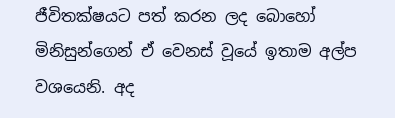ජීවිතක්ෂයට පත් කරන ලද බොහෝ මිනිසුන්ගෙන් ඒ වෙනස් වූයේ ඉතාම අල්ප වශයෙනි. අද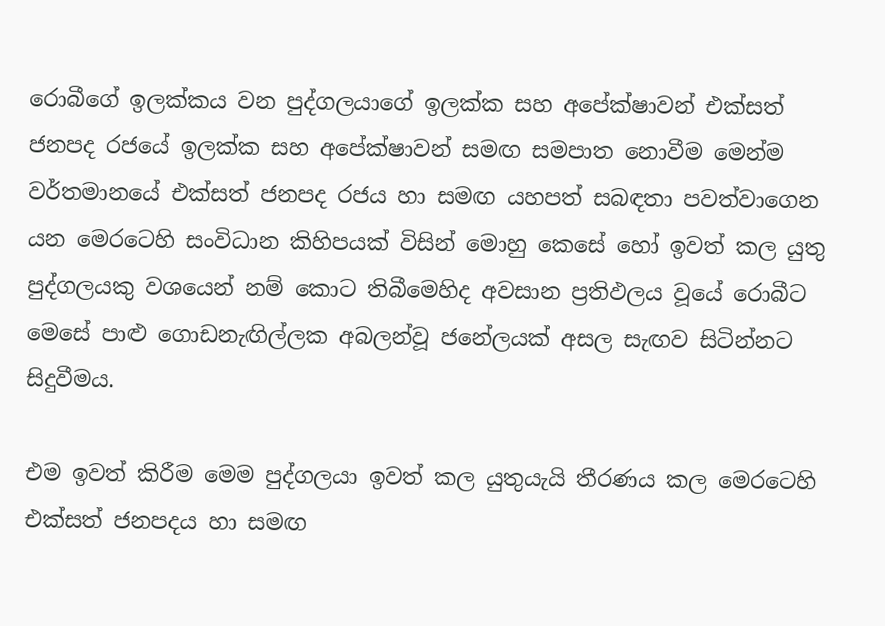රොබීගේ ඉලක්කය වන පුද්ගලයාගේ ඉලක්ක සහ අපේක්ෂාවන් එක්සත් ජනපද රජයේ ඉලක්ක සහ අපේක්ෂාවන් සමඟ සමපාත නොවීම මෙන්ම වර්තමානයේ එක්සත් ජනපද රජය හා සමඟ යහපත් සබඳතා පවත්වාගෙන යන මෙරටෙහි සංවිධාන කිහිපයක් විසින් මොහු කෙසේ හෝ ඉවත් කල යුතු පුද්ගලයකු වශයෙන් නම් කොට තිබීමෙහිද අවසාන ප්‍රතිඵලය වූයේ රොබීට මෙසේ පාළු ගොඩනැඟිල්ලක අබලන්වූ ජනේලයක් අසල සැඟව සිටින්නට සිදුවීමය.

එම ඉවත් කිරීම මෙම පුද්ගලයා ඉවත් කල යුතුයැයි තීරණය කල මෙරටෙහි එක්සත් ජනපදය හා සමඟ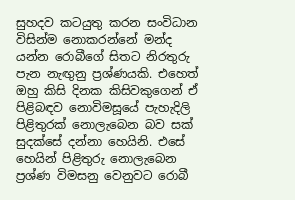සුහදව කටයුතු කරන සංවිධාන විසින්ම නොකරන්නේ මන්ද යන්න රොබීගේ සිතට නිරතුරු පැන නැඟුනු ප්‍රශ්ණයකි. එහෙත් ඔහු කිසි දිනක කිසිවකුගෙන් ඒ පිළිබඳව නොවිමසූයේ පැහැදිලි පිළිතුරක් නොලැබෙන බව සක් සුදක්සේ දන්නා හෙයිනි. එසේ හෙයින් පිළිතුරු නොලැබෙන ප්‍රශ්ණ විමසනු වෙනුවට රොබී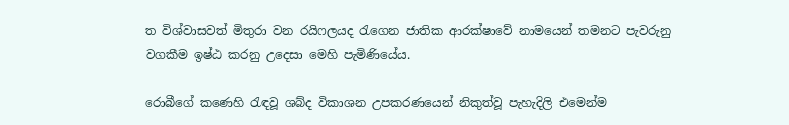ත විශ්වාසවත් මිතුරා වන රයිෆලයද රැගෙන ජාතික ආරක්ෂාවේ නාමයෙන් තමනට පැවරුනු වගකීම ඉෂ්ඨ කරනු උදෙසා මෙහි පැමිණියේය.

රොබීගේ කණෙහි රැඳවූ ශබ්ද විකාශන උපකරණයෙන් නිකුත්වූ පැහැදිලි එමෙන්ම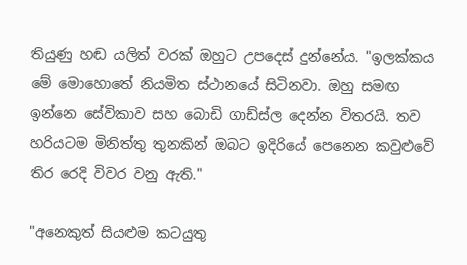තියුණු හඬ යලිත් වරක් ඔහුට උපදෙස් දුන්නේය. "ඉලක්කය මේ මොහොතේ නියමිත ස්ථානයේ සිටිනවා. ඔහු සමඟ ඉන්නෙ සේවිකාව සහ බොඩි ගාඩ්ස්ල දෙන්න විතරයි. තව හරියටම මිනිත්තු තුනකින් ඔබට ඉදිරියේ පෙනෙන කවුළුවේ තිර රෙදි විවර වනු ඇති."

"අනෙකුත් සියළුම කටයුතු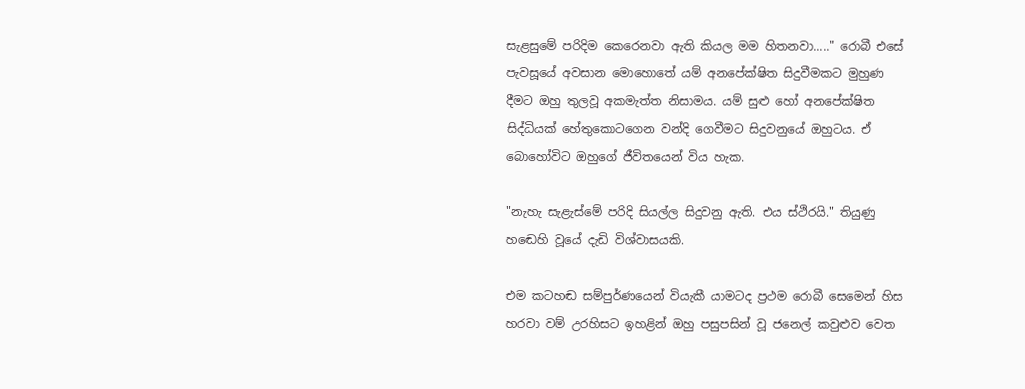සැළසුමේ පරිදිම කෙරෙනවා ඇති කියල මම හිතනවා....." රොබී එසේ පැවසූයේ අවසාන මොහොතේ යම් අනපේක්ෂිත සිදුවීමකට මුහුණ දීමට ඔහු තුලවූ අකමැත්ත නිසාමය. යම් සුළු හෝ අනපේක්ෂිත සිද්ධියක් හේතුකොටගෙන වන්දි ගෙවීමට සිදුවනුයේ ඔහුටය. ඒ බොහෝවිට ඔහුගේ ජීවිතයෙන් විය හැක.

"නැහැ සැළැස්මේ පරිදි සියල්ල සිදුවනු ඇති. එය ස්ථිරයි." තියුණු හඬෙහි වූයේ දැඩි විශ්වාසයකි.

එම කටහඬ සම්පුර්ණයෙන් වියැකී යාමටද ප්‍රථම රොබී සෙමෙන් හිස හරවා වම් උරහිසට ඉහළින් ඔහු පසුපසින් වූ ජනෙල් කවුළුව වෙත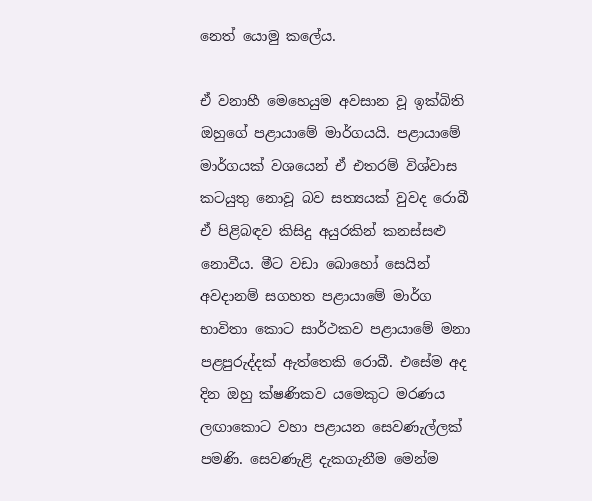නෙත් යොමු කලේය.

ඒ වනාහී මෙහෙයුම අවසාන වූ ඉක්බිති ඔහුගේ පළායාමේ මාර්ගයයි. පළායාමේ මාර්ගයක් වශයෙන් ඒ එතරම් විශ්වාස කටයුතු නොවූ බව සත්‍යයක් වුවද රොබී ඒ පිළිබඳව කිසිදු අයුරකින් කනස්සළු නොවීය. මීට වඩා බොහෝ සෙයින් අවදානම් සගහත පළායාමේ මාර්ග භාවිතා කොට සාර්ථකව පළායාමේ මනා පළපුරුද්දක් ඇත්තෙකි රොබී. එසේම අද දින ඔහු ක්ෂණිකව යමෙකුට මරණය ලඟාකොට වහා පළායන සෙවණැල්ලක් පමණි. සෙවණැළි දැකගැනීම මෙන්ම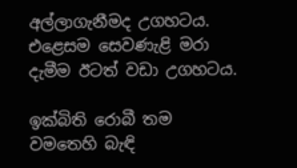අල්ලාගැනීමද උගහටය. එළෙසම සෙවණැළි මරා දැමීම ඊටත් වඩා උගහටය.

ඉක්බිති රොබී තම වමතෙහි බැඳි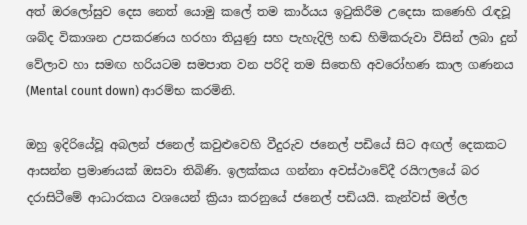අත් ඔරලෝසුව දෙස නෙත් යොමු කලේ තම කාර්යය ඉටුකිරීම උදෙසා කණෙහි රැඳවූ ශබ්ද විකාශන උපකරණය හරහා තියුණු සහ පැහැදිලි හඬ හිමිකරුවා විසින් ලබා දුන් වේලාව හා සමඟ හරියටම සමපාත වන පරිදි තම සිතෙහි අවරෝහණ කාල ගණනය (Mental count down) ආරම්භ කරමිනි.

ඔහු ඉදිරියේවූ අබලන් ජනෙල් කවුළුවෙහි වීදුරුව ජනෙල් පඩියේ සිට අඟල් දෙකකට ආසන්න ප්‍රමාණයක් ඔසවා තිබිණි. ඉලක්කය ගන්නා අවස්ථාවේදී රයිෆලයේ බර දරාසිටීමේ ආධාරකය වශයෙන් ක්‍රියා කරනුයේ ජනෙල් පඩියයි. කැන්වස් මල්ල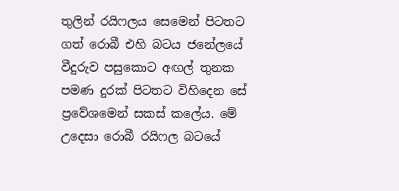තුලින් රයිෆලය සෙමෙන් පිටතට ගත් රොබී එහි බටය ජනේලයේ වීදුරුව පසුකොට අඟල් තුනක පමණ දුරක් පිටතට විහිදෙන සේ ප්‍රවේශමෙන් සකස් කලේය. මේ උදෙසා රොබී රයිෆල බටයේ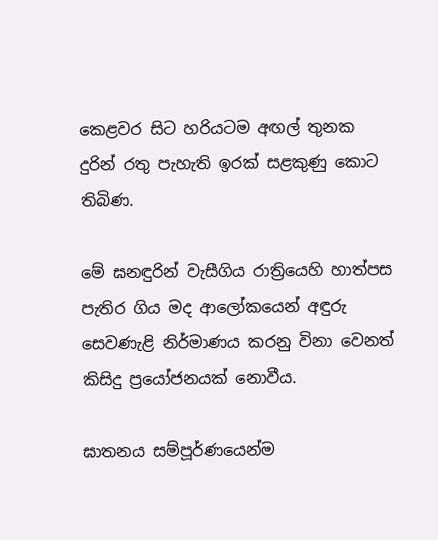කෙළවර සිට හරියටම අඟල් තුනක දුරින් රතු පැහැති ඉරක් සළකුණු කොට තිබිණ.

මේ ඝනඳුරින් වැසීගිය රාත්‍රියෙහි හාත්පස පැතිර ගිය මද ආලෝකයෙන් අඳුරු සෙවණැළි නිර්මාණය කරනු විනා වෙනත් කිසිදු ප්‍රයෝජනයක් නොවීය.

ඝාතනය සම්පූර්ණයෙන්ම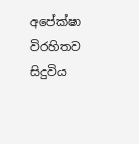අපේක්ෂා විරහිතව සිදුවිය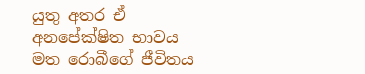යුතු අතර ඒ අනපේක්ෂිත භාවය මත රොබීගේ ජීවිතය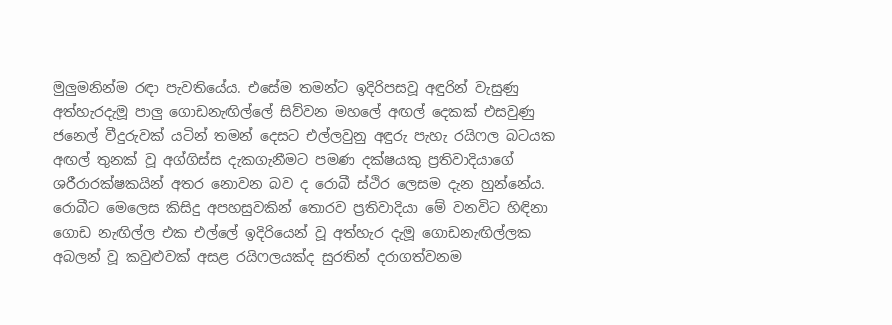මුලුමනින්ම රඳා පැවතියේය. එසේම තමන්ට ඉදිරිපසවූ අඳුරින් වැසුණු අත්හැරදැමූ පාලු ගොඩනැඟිල්ලේ සිව්වන මහලේ අඟල් දෙකක් එසවුණු ජනෙල් වීදුරුවක් යටින් තමන් දෙසට එල්ලවුනු අඳුරු පැහැ රයිෆල බටයක අඟල් තුනක් වූ අග්ගිස්ස දැකගැනීමට පමණ දක්ෂයකු ප්‍රතිවාදියාගේ ශරීරාරක්ෂකයින් අතර නොවන බව ද රොබී ස්ථිර ලෙසම දැන හුන්නේය. රොබීට මෙලෙස කිසිදු අපහසුවකින් තොරව ප්‍රතිවාදියා මේ වනවිට හිඳිනා ගොඩ නැඟිල්ල එක එල්ලේ ඉදිරියෙන් වූ අත්හැර දැමූ ගොඩනැඟිල්ලක අබලන් වූ කවුළුවක් අසළ රයිෆලයක්ද සුරතින් දරාගත්වනම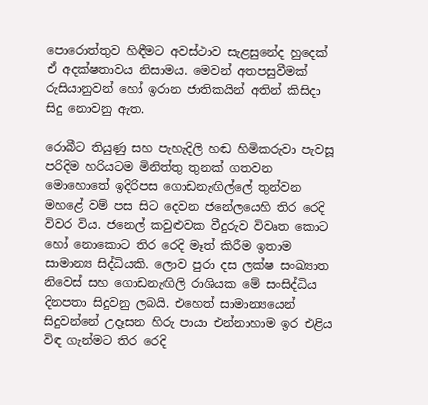පොරොත්තුව හිඳීමට අවස්ථාව සැළසුනේද හුදෙක් ඒ අදක්ෂතාවය නිසාමය. මෙවන් අතපසුවීමක් රුසියානුවන් හෝ ඉරාන ජාතිකයින් අතින් කිසිදා සිදු නොවනු ඇත.

රොබීට තියුණු සහ පැහැදිලි හඬ හිමිකරුවා පැවසූ පරිදිම හරියටම මිනිත්තු තුනක් ගතවන මොහොතේ ඉදිරිපස ගොඩනැඟිල්ලේ තුන්වන මහළේ වම් පස සිට දෙවන ජනේලයෙහි තිර රෙදි විවර විය. ජනෙල් කවුළුවක වීදුරුව විවෘත කොට හෝ නොකොට තිර රෙදි මෑත් කිරීම ඉතාම සාමාන්‍ය සිද්ධියකි. ලොව පුරා දස ලක්ෂ සංඛ්‍යාත නිවෙස් සහ ගොඩනැඟිලි රාශියක මේ සංසිද්ධිය දිනපතා සිදුවනු ලබයි. එහෙත් සාමාන්‍යයෙන් සිදුවන්නේ උදෑසන හිරු පායා එන්නාහාම ඉර එළිය විඳ ගැන්මට තිර රෙදි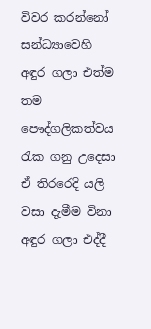විවර කරන්නෝ සන්ධ්‍යාවෙහි අඳුර ගලා එත්ම තම පෞද්ගලිකත්වය රැක ගනු උදෙසා ඒ තිරරෙදි යලි වසා දැමීම විනා අඳුර ගලා එද්දී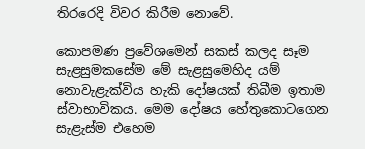තිරරෙදි විවර කිරීම නොවේ.

කොපමණ ප්‍රවේශමෙන් සකස් කලද සෑම සැළසුමකසේම මේ සැළසුමෙහිද යම් නොවැළැක්විය හැකි දෝෂයක් තිබීම ඉතාම ස්වාභාවිකය. මෙම දෝෂය හේතුකොටගෙන සැළැස්ම එහෙම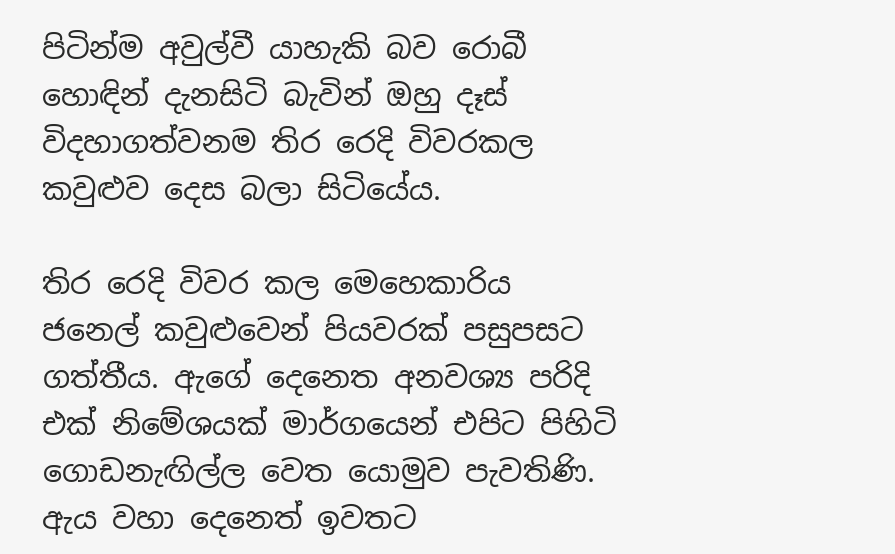පිටින්ම අවුල්වී යාහැකි බව රොබී හොඳින් දැනසිටි බැවින් ඔහු දෑස් විදහාගත්වනම තිර රෙදි විවරකල කවුළුව දෙස බලා සිටියේය.

තිර රෙදි විවර කල මෙහෙකාරිය ජනෙල් කවුළුවෙන් පියවරක් පසුපසට ගත්තීය. ඇගේ දෙනෙත අනවශ්‍ය පරිදි එක් නිමේශයක් මාර්ගයෙන් එපිට පිහිටි ගොඩනැඟිල්ල වෙත යොමුව පැවතිණි. ඇය වහා දෙනෙත් ඉවතට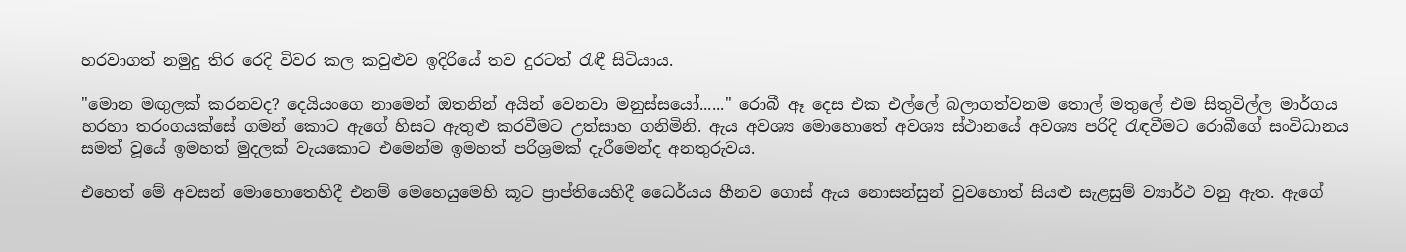හරවාගත් නමුදු තිර රෙදි විවර කල කවුළුව ඉදිරියේ තව දුරටත් රැඳී සිටියාය.

"මොන මඟුලක් කරනවද? දෙයියංගෙ නාමෙන් ඔතනින් අයින් වෙනවා මනුස්සයෝ......" රොබී ඈ දෙස එක එල්ලේ බලාගත්වනම තොල් මතුලේ එම සිතුවිල්ල මාර්ගය හරහා තරංගයක්සේ ගමන් කොට ඇගේ හිසට ඇතුළු කරවීමට උත්සාහ ගනිමිනි. ඇය අවශ්‍ය මොහොතේ අවශ්‍ය ස්ථානයේ අවශ්‍ය පරිදි රැඳවීමට රොබීගේ සංවිධානය සමත් වූයේ ඉමහත් මුදලක් වැයකොට එමෙන්ම ඉමහත් පරිශ්‍රමක් දැරීමෙන්ද අනතුරුවය.

එහෙත් මේ අවසන් මොහොතෙහිදී එනම් මෙහෙයුමෙහි කූට ප්‍රාප්තියෙහිදී ධෛර්යය හීනව ගොස් ඇය නොසන්සුන් වුවහොත් සියළු සැළසුම් ව්‍යාර්ථ වනු ඇත. ඇගේ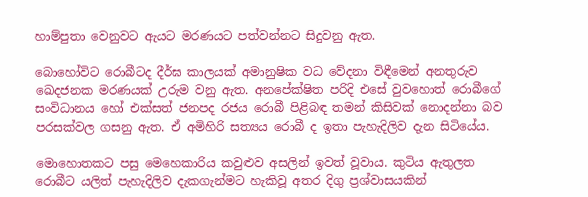හාම්පුතා වෙනුවට ඇයට මරණයට පත්වන්නට සිදුවනු ඇත.

බොහෝවිට රොබීටද දීර්ඝ කාලයක් අමානුෂික වධ වේදනා විඳීමෙන් අනතුරුව ඛෙදජනක මරණයක් උරුම වනු ඇත. අනපේක්ෂිත පරිදි එසේ වුවහොත් රොබීගේ සංවිධානය හෝ එක්සත් ජනපද රජය රොබී පිළිබඳ තමන් කිසිවක් නොදන්නා බව පරසක්වල ගසනු ඇත. ඒ අමිහිරි සත්‍යය රොබී ද ඉතා පැහැදිලිව දැන සිටියේය.

මොහොතකට පසු මෙහෙකාරිය කවුළුව අසලින් ඉවත් වූවාය. කුටිය ඇතුලත රොබීට යලිත් පැහැදිලිව දැකගැන්මට හැකිවූ අතර දිගු ප්‍රශ්වාසයකින්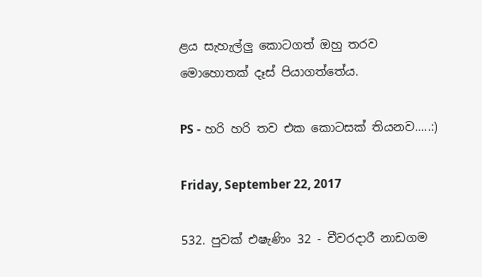ළය සැහැල්ලු කොටගත් ඔහු තරව මොහොතක් දෑස් පියාගත්තේය.

PS - හරි හරි තව එක කොටසක් තියනව.....:)

Friday, September 22, 2017

532. පුවක් එෂැණිං 32 - චීවරදාරී නාඩගම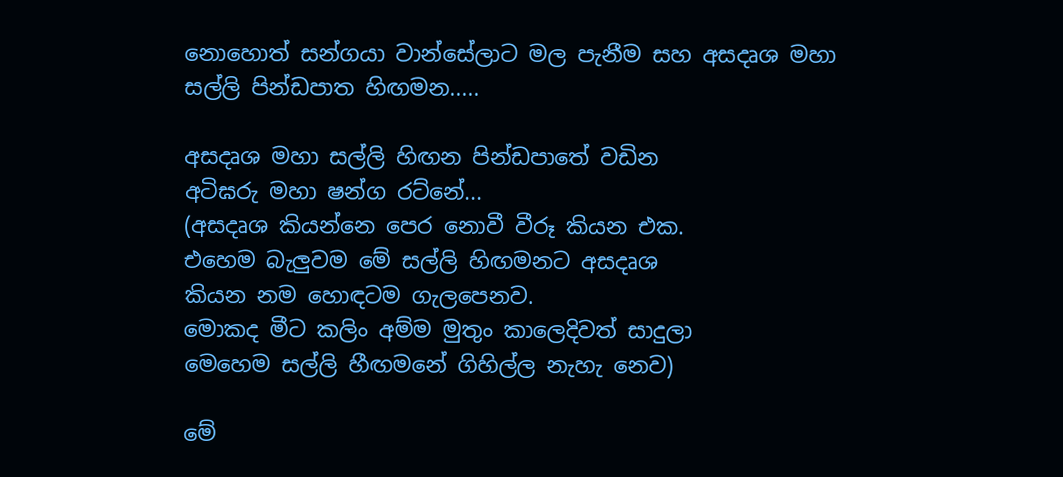නොහොත් සන්ගයා වාන්සේලාට මල පැනීම සහ අසදෘශ මහා සල්ලි පින්ඩපාත හිඟමන.....

අසදෘශ මහා සල්ලි හිඟන පින්ඩපාතේ වඩින
අටිඝරු මහා ෂන්ග රට්නේ...
(අසදෘශ කියන්නෙ පෙර නොවී වීරූ කියන එක.
එහෙම බැලුවම මේ සල්ලි හිඟමනට අසදෘශ
කියන නම හොඳටම ගැලපෙනව.
මොකද මීට කලිං අම්ම මුතුං කාලෙදිවත් සාදුලා
මෙහෙම සල්ලි හීඟමනේ ගිහිල්ල නැහැ නෙව)

මේ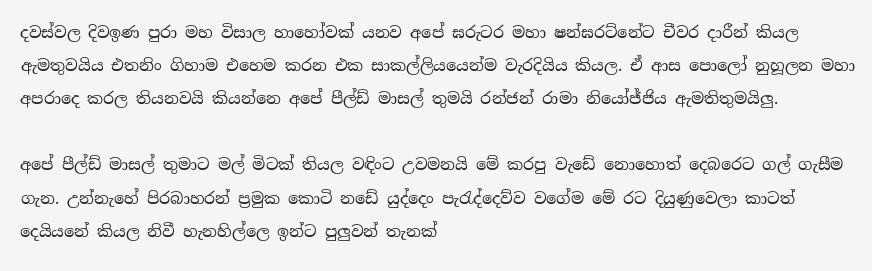දවස්වල දිවඉණ පුරා මහ විසාල හාහෝවක් යනව අපේ ඝරුටර මහා ෂන්ඝරට්නේට චීවර දාරීන් කියල ඇමතුවයිය එතනිං ගිහාම එහෙම කරන එක සාකල්ලියයෙන්ම වැරදියිය කියල. ඒ ආස පොලෝ නුහූලන මහා අපරාදෙ කරල තියනවයි කියන්නෙ අපේ පීල්ඩ් මාසල් තුමයි රන්ජන් රාමා නියෝජ්ජිය ඇමතිතුමයිලු.

අපේ පීල්ඩ් මාසල් තුමාට මල් මිටක් තියල වඳිංට උවමනයි මේ කරපු වැඩේ නොහොත් දෙබරෙට ගල් ගැසීම ගැන. උන්නැහේ පිරබාහරන් ප්‍රමුක කොටි නඩේ යුද්දෙං පැරැද්දෙව්ව වගේම මේ රට දියුණුවෙලා කාටත් දෙයියනේ කියල නිවී හැනහිල්ලෙ ඉන්ට පුලුවන් තැනක්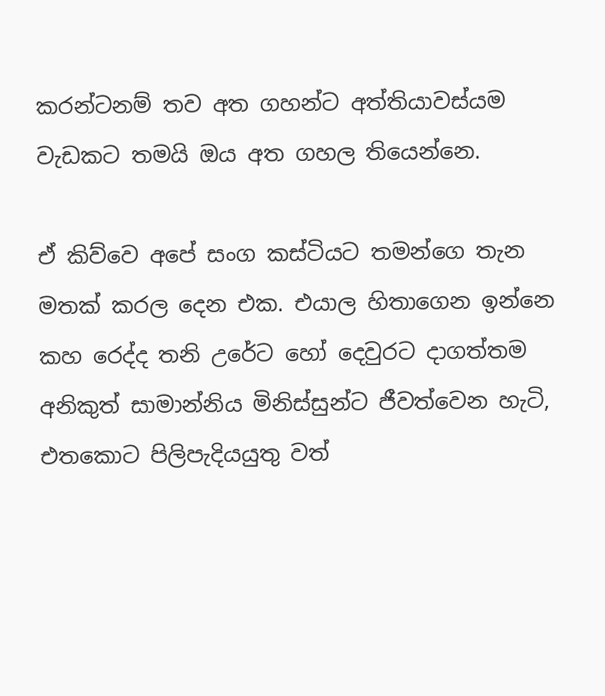කරන්ටනම් තව අත ගහන්ට අත්තියාවස්යම වැඩකට තමයි ඔය අත ගහල තියෙන්නෙ.

ඒ කිව්වෙ අපේ සංග කස්ටියට තමන්ගෙ තැන මතක් කරල දෙන එක. එයාල හිතාගෙන ඉන්නෙ කහ රෙද්ද තනි උරේට හෝ දෙවුරට දාගත්තම අනිකුත් සාමාන්නිය මිනිස්සුන්ට ජීවත්වෙන හැටි, එතකොට පිලිපැදියයුතු වත්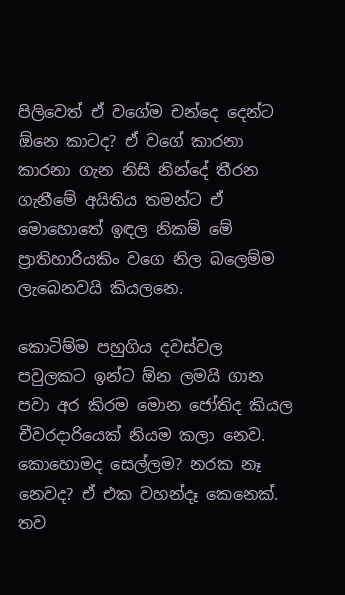පිලිවෙත් ඒ වගේම චන්දෙ දෙන්ට ඕනෙ කාටද? ඒ වගේ කාරනා කාරනා ගැන නිසි නින්දේ තීරන ගැනීමේ අයිතිය තමන්ට ඒ මොහොතේ ඉඳල නිකම් මේ ප්‍රාතිහාරියකිං වගෙ නිල බලෙම්ම ලැබෙනවයි කියලනෙ.

කොටිම්ම පහුගිය දවස්වල පවුලකට ඉන්ට ඕන ලමයි ගාන පවා අර කිරම මොන ජෝතිද කියල චීවරදාරියෙක් නියම කලා නෙව. කොහොමද සෙල්ලම? නරක නෑ නෙවද? ඒ එක වහන්දෑ කෙනෙක්. තව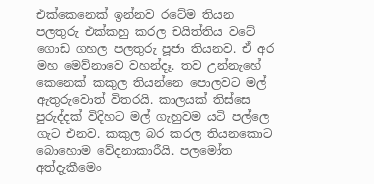එක්කෙනෙක් ඉන්නව රටේම තියන පලතුරු එක්කහු කරල චයිත්තිය වටේ ගොඩ ගහල පලතුරු පූජා තියනව. ඒ අර මහ මෙව්නාවෙ වහන්දෑ. තව උන්නැහේ කෙනෙක් කකුල තියන්නෙ පොලවට මල් ඇතුරුවොත් විතරයි. කාලයක් තිස්සෙ පුරුද්දක් විදිහට මල් ගැහුවම යටි පල්ලෙ ගැට එනව. කකුල බර කරල තියනකොට බොහොම වේදනාකාරීයි. පලමෝත අත්දැකීමෙං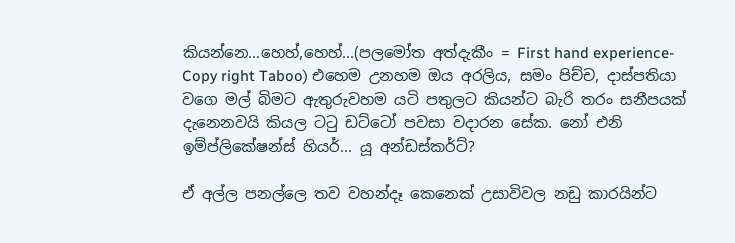කියන්නෙ...හෙහ්,හෙහ්...(පලමෝත අත්දැකීං = First hand experience- Copy right Taboo) එහෙම උනහම ඔය අරලිය, සමං පිච්ච, දාස්පතියා වගෙ මල් බිමට ඇතුරුවහම යටි පතුලට කියන්ට බැරි තරං සනීපයක් දැනෙනවයි කියල ටටු ඩට්ටෝ පවසා වදාරන සේක. නෝ එනි ඉම්ප්ලිකේෂන්ස් හියර්... යූ අන්ඩස්කර්ට්?

ඒ අල්ල පනල්ලෙ තව වහන්දෑ කෙනෙක් උසාවිවල නඩු කාරයින්ට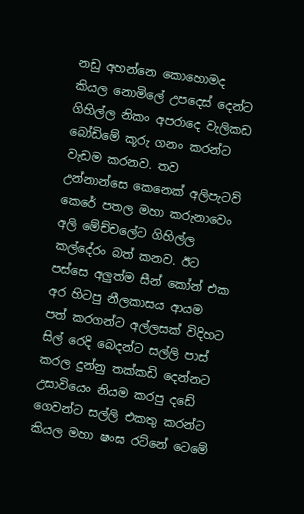නඩු අහන්නෙ කොහොමද කියල නොමිලේ උපදෙස් දෙන්ට ගිහිල්ල නිකං අපරාදෙ වැලිකඩ බෝඩිමේ කූරු ගනං කරන්ට වැඩම කරනව. තව උන්නාන්සෙ කෙනෙක් අලිපැටව් කෙරේ පතල මහා කරුනාවෙං අලි මේච්චලේට ගිහිල්ල කල්දේරං බත් කනව. ඊට පස්සෙ අලුත්ම සීන් කෝන් එක අර හිටපු නීලකාසය ආයම පත් කරගන්ට අල්ලසක් විදිහට සිල් රෙදි බෙදන්ට සල්ලි පාස් කරල දුන්නු තක්කඩි දෙන්නට උසාවියෙං නියම කරපු දඩේ ගෙවන්ට සල්ලි එකතු කරන්ට කියල මහා ෂංඝ රට්නේ ටෙමේ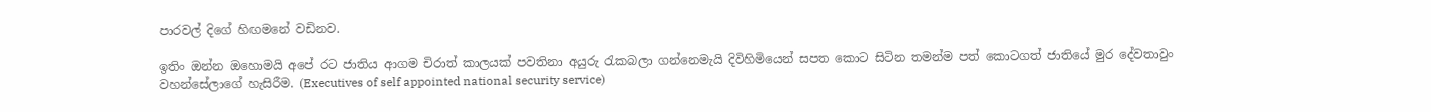පාරවල් දිගේ හිඟමනේ වඩිනව.

ඉතිං ඔන්න ඔහොමයි අපේ රට ජාතිය ආගම චිරාත් කාලයක් පවතිනා අයුරු රැකබලා ගන්නෙමැයි දිවිහිමියෙන් සපත කොට සිටින තමන්ම පත් කොටගත් ජාතියේ මුර දේවතාවුං වහන්සේලාගේ හැසිරීම. (Executives of self appointed national security service)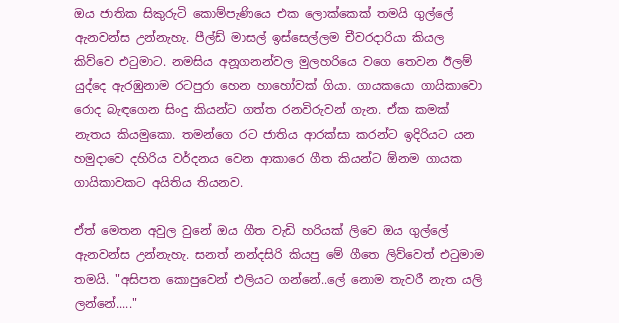ඔය ජාතික සිකුරුටි කොම්පැණියෙ එක ලොක්කෙක් තමයි ගුල්ලේ ඇනවන්ස උන්නැහැ. පීල්ඩ් මාසල් ඉස්සෙල්ලම චීවරදාරියා කියල කිව්වෙ එටුමාට. නමසිය අනූගනන්වල මුලහරියෙ වගෙ තෙවන ඊලම් යුද්දෙ ඇරඹුනාම රටපුරා හෙන හාහෝවක් ගියා. ගායකයො ගායිකාවො රොද බැඳගෙන සිංදු කියන්ට ගත්ත රනවිරුවන් ගැන. ඒක කමක් නැතය කියමුකො. තමන්ගෙ රට ජාතිය ආරක්සා කරන්ට ඉදිරියට යන හමුදාවෙ දහිරිය වර්දනය වෙන ආකාරෙ ගීත කියන්ට ඕනම ගායක ගායිකාවකට අයිතිය තියනව.

ඒත් මෙතන අවුල වුනේ ඔය ගීත වැඩි හරියක් ලිවෙ ඔය ගුල්ලේ ඇනවන්ස උන්නැහැ. සනත් නන්දසිරි කියපු මේ ගීතෙ ලිව්වෙත් එටුමාම තමයි. "අසිපත කොපුවෙන් එලියට ගන්නේ..ලේ නොම තැවරී නැත යලි ලන්නේ....."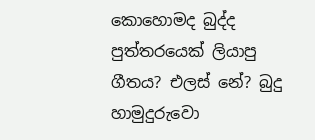කොහොමද බුද්ද පුත්තරයෙක් ලියාපු ගීතය? එලස් නේ? බුදු හාමුදුරුවො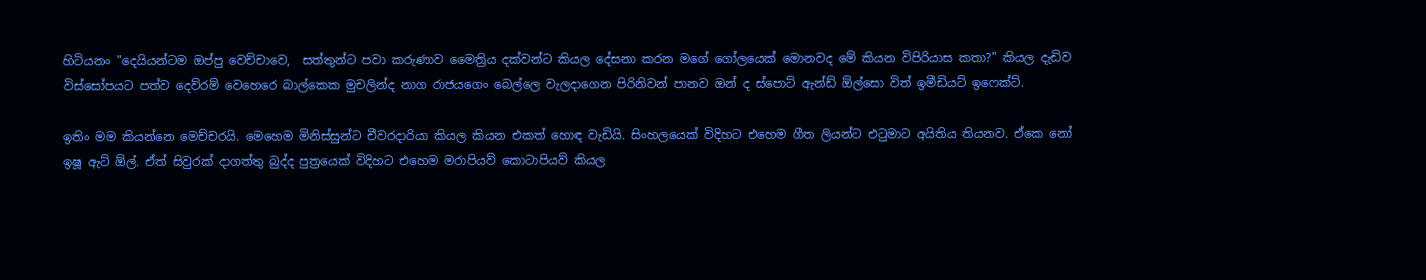හිටියනං "දෙයියන්ටම ඔප්පු වෙච්චාවෙ,  සත්තුන්ට පවා කරුණාව මෛත්‍රිය දක්වන්ට කියල දේසනා කරන මගේ ගෝලයෙක් මොනවද මේ කියන විපිරියාස කතා?" කියල දැඩිව විස්සෝපයට පත්ව දෙව්රම් වෙහෙරෙ බාල්කෙක මුචලින්ද නාග රාජයගෙං බෙල්ලෙ වැලදාගෙන පිරිනිවන් පානව ඔන් ද ස්පොට් ඇන්ඩ් ඕල්සො විත් ඉමීඩියට් ඉෆෙක්ට්.

ඉතිං මම කියන්නෙ මෙච්චරයි. මෙහෙම මිනිස්සුන්ට චීවරදාරියා කියල කියන එකත් හොඳ වැඩියි. සිංහලයෙක් විදිහට එහෙම ගීත ලියන්ට එටුමාට අයිතිය තියනව. ඒකෙ නෝ ඉෂූ ඇට් ඕල්. ඒත් සිවුරක් දාගත්තු බුද්ද පුත්‍රයෙක් විදිහට එහෙම මරාපියව් කොටාපියව් කියල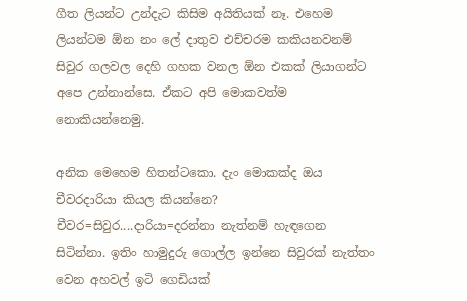ගීත ලියන්ට උන්දැට කිසිම අයිතියක් නෑ. එහෙම ලියන්ටම ඕන නං ලේ දාතුව එච්චරම කකියනවනම් සිවුර ගලවල දෙහි ගහක වනල ඕන එකක් ලියාගන්ට අපෙ උන්නාන්සෙ. ඒකට අපි මොකවත්ම නොකියන්නෙමු.

අනික මෙහෙම හිතන්ටකො. දැං මොකක්ද ඔය චීවරදාරියා කියල කියන්නෙ? චීවර=සිවුර....දාරියා=දරන්නා නැත්නම් හැඳගෙන සිටින්නා. ඉතිං හාමුදුරු ගොල්ල ඉන්නෙ සිවුරක් නැත්තං වෙන අහවල් ඉටි ගෙඩියක්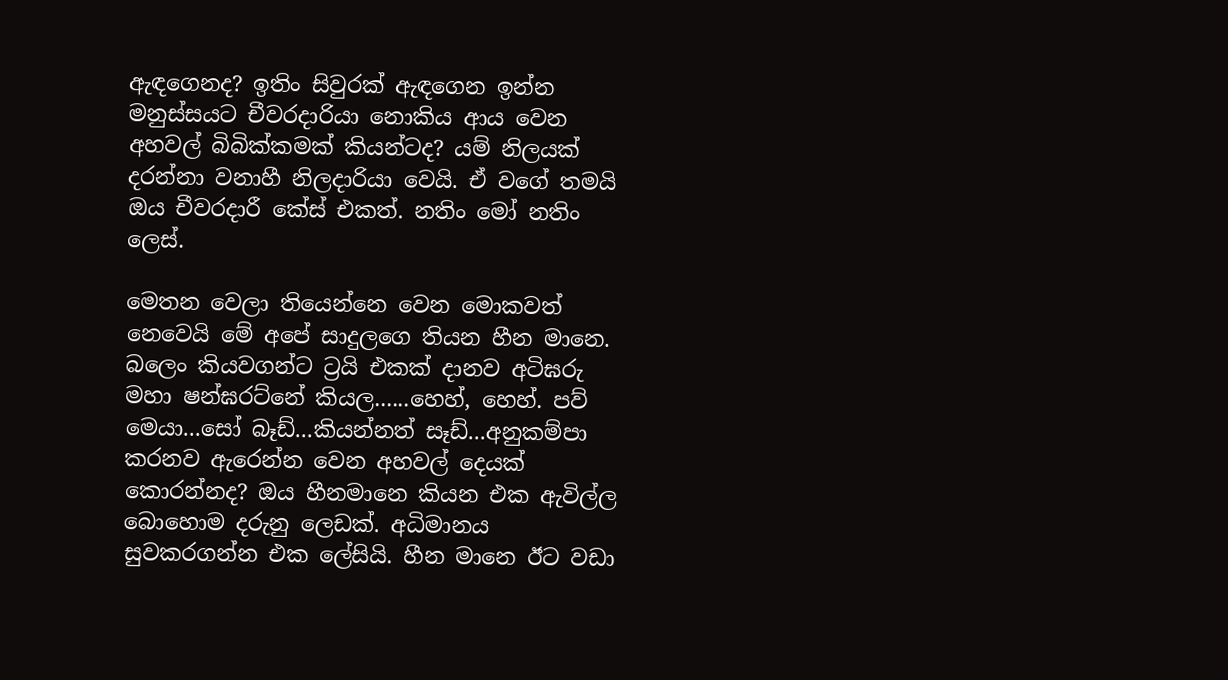ඇඳගෙනද? ඉතිං සිවුරක් ඇඳගෙන ඉන්න මනුස්සයට චීවරදාරියා නොකිය ආය වෙන අහවල් බිබික්කමක් කියන්ටද? යම් නිලයක් දරන්නා වනාහී නිලදාරියා වෙයි. ඒ වගේ තමයි ඔය චීවරදාරී කේස් එකත්. නතිං මෝ නතිං ලෙස්.

මෙතන වෙලා තියෙන්නෙ වෙන මොකවත් නෙවෙයි මේ අපේ සාදුලගෙ තියන හීන මානෙ. බලෙං කියවගන්ට ට්‍රයි එකක් දානව අටිඝරු මහා ෂන්ඝරට්නේ කියල......හෙහ්, හෙහ්. පව් මෙයා...සෝ බෑඩ්...කියන්නත් සෑඩ්...අනුකම්පා කරනව ඇරෙන්න වෙන අහවල් දෙයක් කොරන්නද? ඔය හීනමානෙ කියන එක ඇවිල්ල බොහොම දරුනු ලෙඩක්. අධිමානය සුවකරගන්න එක ලේසියි. හීන මානෙ ඊට වඩා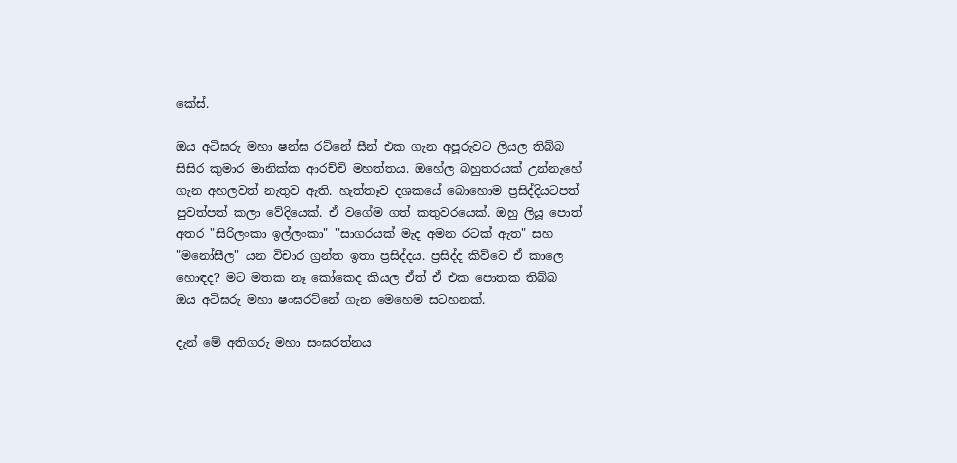කේස්.

ඔය අටිඝරු මහා ෂන්ඝ රට්නේ සීන් එක ගැන අපූරුවට ලියල තිබ්බ සිසිර කුමාර මානික්ක ආරච්චි මහත්තය. ඔහේල බහුතරයක් උන්නැහේ ගැන අහලවත් නැතුව ඇති. හැත්තෑව දශකයේ බොහොම ප්‍රසිද්දියටපත් පුවත්පත් කලා වේදියෙක්. ඒ වගේම ගත් කතුවරයෙක්. ඔහු ලියූ පොත් අතර "සිරිලංකා ඉල්ලංකා" "සාගරයක් මැද අමන රටක් ඇත" සහ "මනෝසීල" යන විචාර ග්‍රන්ත ඉතා ප්‍රසිද්දය. ප්‍රසිද්ද කිව්වෙ ඒ කාලෙ හොඳද? මට මතක නෑ කෝකෙද කියල ඒත් ඒ එක පොතක තිබ්බ ඔය අටිඝරු මහා ෂංඝරට්නේ ගැන මෙහෙම සටහනක්.

දැන් මේ අතිගරු මහා සංඝරත්නය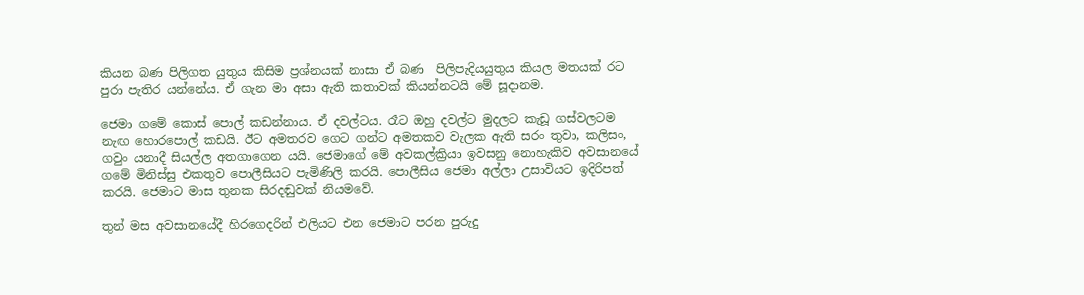කියන බණ පිලිගත යුතුය කිසිම ප්‍රශ්නයක් නාසා ඒ බණ  පිලිපැදියයුතුය කියල මතයක් රට පුරා පැතිර යන්නේය. ඒ ගැන මා අසා ඇති කතාවක් කියන්නටයි මේ සූදානම.

ජෙමා ගමේ කොස් පොල් කඩන්නාය. ඒ දවල්ටය. රෑට ඔහු දවල්ට මුදලට කැඩූ ගස්වලටම නැඟ හොරපොල් කඩයි. ඊට අමතරව ගෙට ගන්ට අමතකව වැලක ඇති සරං තුවා, කලිසං, ගවුං යනාදී සියල්ල අතගාගෙන යයි. ජෙමාගේ මේ අවකල්ක්‍රියා ඉවසනු නොහැකිව අවසානයේ ගමේ මිනිස්සු එකතුව පොලීසියට පැමිණිලි කරයි. පොලීසිය ජෙමා අල්ලා උසාවියට ඉදිරිපත් කරයි. ජෙමාට මාස තුනක සිරදඬුවක් නියමවේ.

තුන් මස අවසානයේදී හිරගෙදරින් එලියට එන ජෙමාට පරන පුරුදු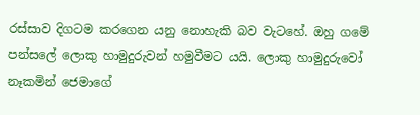රස්සාව දිගටම කරගෙන යනු නොහැකි බව වැටහේ. ඔහු ගමේ පන්සලේ ලොකු හාමුදුරුවන් හමුවීමට යයි. ලොකු හාමුදුරුවෝ නෑකමින් ජෙමාගේ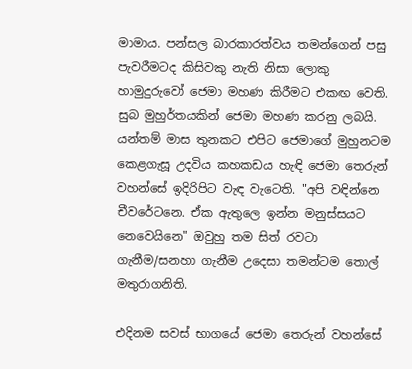මාමාය. පන්සල බාරකාරත්වය තමන්ගෙන් පසු පැවරීමටද කිසිවකු නැති නිසා ලොකු හාමුදුරුවෝ ජෙමා මහණ කිරීමට එකඟ වෙති. සුබ මුහුර්තයකින් ජෙමා මහණ කරනු ලබයි. යන්තම් මාස තුනකට එපිට ජෙමාගේ මුහුනටම කෙළගැසූ උදවිය කහකඩය හැඳි ජෙමා තෙරුන් වහන්සේ ඉදිරිපිට වැඳ වැටෙති. "අපි වඳින්නෙ චීවරේටනෙ. ඒක ඇතුලෙ ඉන්න මනුස්සයට නෙවෙයිනෙ" ඔවුහු තම සිත් රවටා ගැනීම/සනහා ගැනීම උදෙසා තමන්ටම තොල් මතුරාගනිති.

එදිනම සවස් භාගයේ ජෙමා තෙරුන් වහන්සේ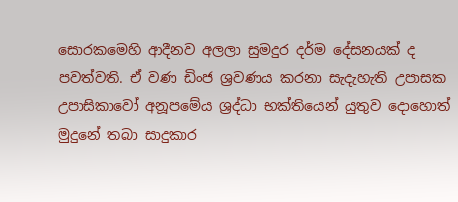සොරකමෙහි ආදීනව අලලා සුමදුර දර්ම දේසනයක් ද පවත්වති. ඒ වණ ඩිංජ ශ්‍රවණය කරනා සැදැහැති උපාසක උපාසිකාවෝ අනූපමේය ශ්‍රද්ධා භක්තියෙන් යුතුව දොහොත් මුදුනේ තබා සාදුකාර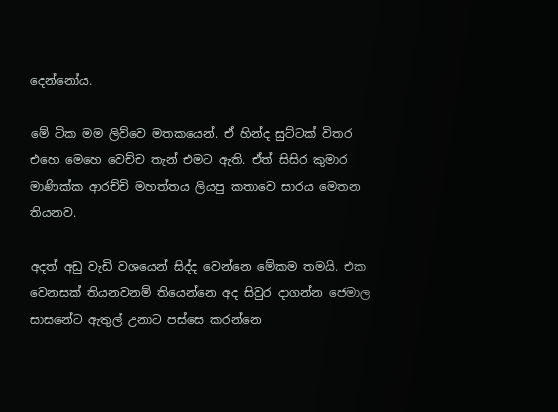දෙන්නෝය.

මේ ටික මම ලිව්වෙ මතකයෙන්. ඒ හින්ද සුට්ටක් විතර එහෙ මෙහෙ වෙච්ච තැන් එමට ඇති. ඒත් සිසිර කුමාර මාණික්ක ආරච්චි මහත්තය ලියපු කතාවෙ සාරය මෙතන තියනව.

අදත් අඩු වැඩි වශයෙන් සිද්ද වෙන්නෙ මේකම තමයි. එක වෙනසක් තියනවනම් තියෙන්නෙ අද සිවුර දාගන්න ජෙමාල සාසනේට ඇතුල් උනාට පස්සෙ කරන්නෙ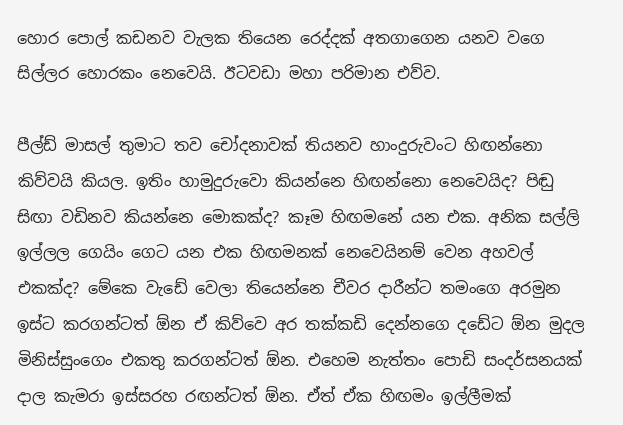හොර පොල් කඩනව වැලක තියෙන රෙද්දක් අතගාගෙන යනව වගෙ සිල්ලර හොරකං නෙවෙයි. ඊටවඩා මහා පරිමාන එව්ව.

පීල්ඩ් මාසල් තුමාට තව චෝදනාවක් තියනව හාංදුරුවංට හිඟන්නො කිව්වයි කියල. ඉතිං හාමුදුරුවො කියන්නෙ හිඟන්නො නෙවෙයිද? පිඬු සිඟා වඩිනව කියන්නෙ මොකක්ද? කෑම හිඟමනේ යන එක. අනික සල්ලි ඉල්ලල ගෙයිං ගෙට යන එක හිඟමනක් නෙවෙයිනම් වෙන අහවල් එකක්ද? මේකෙ වැඩේ වෙලා තියෙන්නෙ චීවර දාරීන්ට තමංගෙ අරමුන ඉස්ට කරගන්ටත් ඕන ඒ කිව්වෙ අර තක්කඩි දෙන්නගෙ දඩේට ඕන මුදල මිනිස්සුංගෙං එකතු කරගන්ටත් ඕන. එහෙම නැත්තං පොඩි සංදර්සනයක් දාල කැමරා ඉස්සරහ රඟන්ටත් ඕන. ඒත් ඒක හිඟමං ඉල්ලීමක්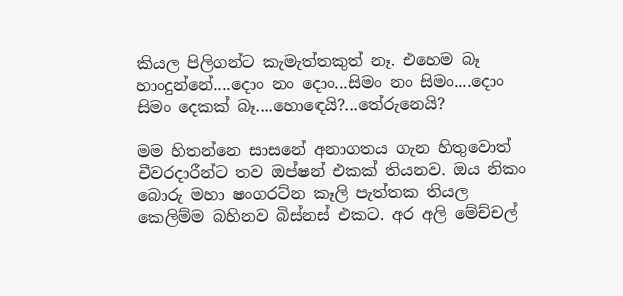කියල පිලිගන්ට කැමැත්තකුත් නෑ. එහෙම බෑ හාංදුන්නේ....දොං නං දොං...සිමං නං සිමං....දොං සිමං දෙකක් බෑ....හොඳෙයි?...තේරුනෙයි?

මම හිතන්නෙ සාසනේ අනාගතය ගැන හිතුවොත් චීවරදාරීන්ට තව ඔප්ෂන් එකක් තියනව. ඔය නිකං බොරු මහා ෂංගරට්න කෑලි පැත්තක තියල කෙලිම්ම බහිනව බිස්නස් එකට. අර අලි මේච්චල්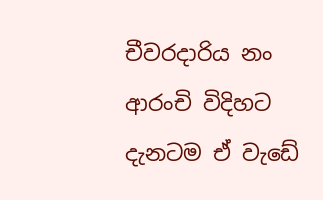චීවරදාරිය නං ආරංචි විදිහට දැනටම ඒ වැඩේ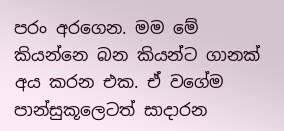පරං අරගෙන. මම මේ කියන්නෙ බන කියන්ට ගානක් අය කරන එක. ඒ වගේම පාන්සුකූලෙටත් සාදාරන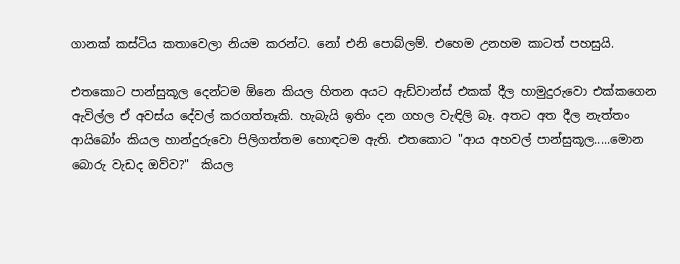ගානක් කස්ටිය කතාවෙලා නියම කරන්ට. නෝ එනි පොබ්ලම්. එහෙම උනහම කාටත් පහසුයි.

එතකොට පාන්සුකූල දෙන්ටම ඕනෙ කියල හිතන අයට ඇඩ්වාන්ස් එකක් දීල හාමුදුරුවො එක්කගෙන ඇවිල්ල ඒ අවස්ය දේවල් කරගත්තෑකි. හැබැයි ඉතිං දන ගහල වැඳිලි බෑ. අතට අත දීල නැත්තං ආයිබෝං කියල හාන්දුරුවො පිලිගත්තම හොඳටම ඇති. එතකොට "ආය අහවල් පාන්සුකූල.....මොන බොරු වැඩද ඔව්ව?"  කියල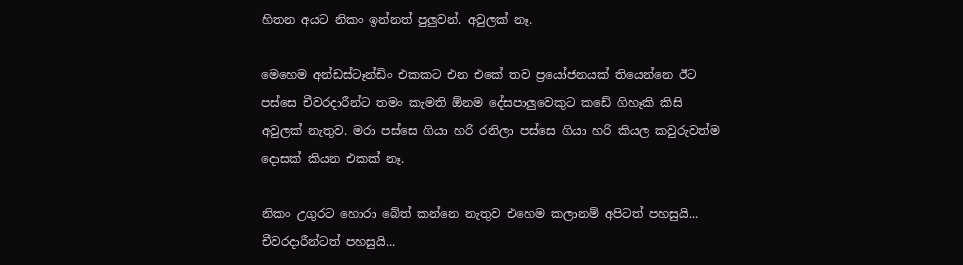හිතන අයට නිකං ඉන්නත් පුලුවන්. අවුලක් නෑ.

මෙහෙම අන්ඩස්ටෑන්ඩිං එකකට එන එකේ තව ප්‍රයෝජනයක් තියෙන්නෙ ඊට පස්සෙ චීවරදාරීන්ට තමං කැමති ඕනම දේසපාලුවෙකුට කඩේ ගිහෑකි කිසි අවුලක් නැතුව. මරා පස්සෙ ගියා හරි රනිලා පස්සෙ ගියා හරි කියල කවුරුවත්ම දොසක් කියන එකක් නෑ.

නිකං උගුරට හොරා බේත් කන්නෙ නැතුව එහෙම කලානම් අපිටත් පහසුයි... චීවරදාරීන්ටත් පහසුයි...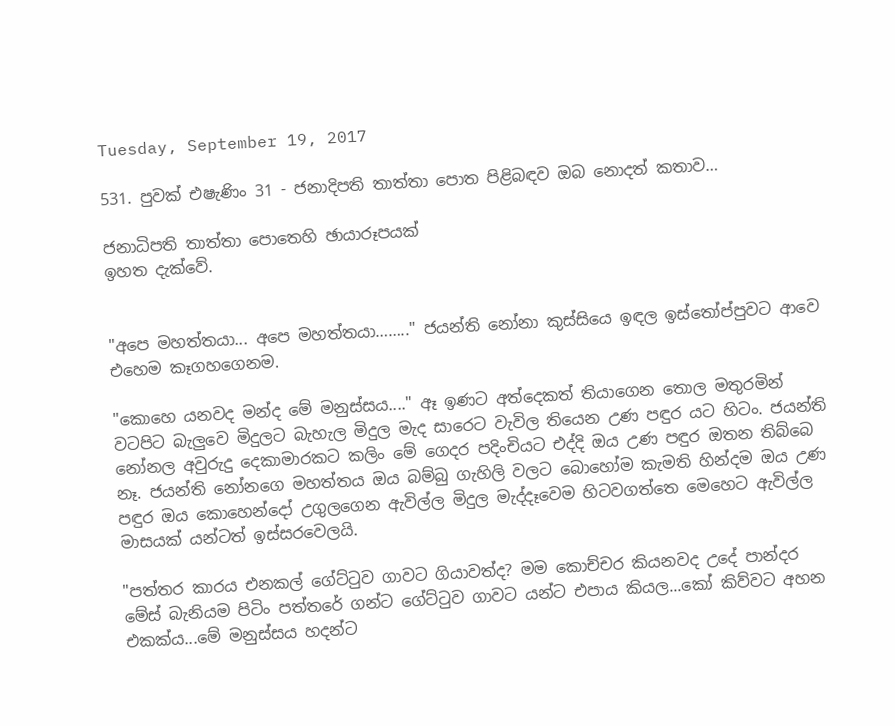Tuesday, September 19, 2017

531. පුවක් එෂැණිං 31 - ජනාදිපති තාත්තා පොත පිළිබඳව ඔබ නොදත් කතාව…

ජනාධිපති තාත්තා පොතෙහි ඡායාරූපයක්
ඉහත දැක්වේ.


"අපෙ මහත්තයා... අපෙ මහත්තයා…….." ජයන්ති නෝනා කුස්සියෙ ඉඳල ඉස්තෝප්පුවට ආවෙ එහෙම කෑගහගෙනම.

"කොහෙ යනවද මන්ද මේ මනුස්සය...." ඈ ඉණට අත්දෙකත් තියාගෙන තොල මතුරමින් වටපිට බැලුවෙ මිදුලට බැහැල මිදුල මැද සාරෙට වැවිල තියෙන උණ පඳුර යට හිටං. ජයන්ති නෝනල අවුරුදු දෙකාමාරකට කලිං මේ ගෙදර පදිංචියට එද්දි ඔය උණ පඳුර ඔතන තිබ්බෙ නෑ. ජයන්ති නෝනගෙ මහත්තය ඔය බම්බු ගැහිලි වලට බොහෝම කැමති හින්දම ඔය උණ පඳුර ඔය කොහෙන්දෝ උගුලගෙන ඇවිල්ල මිදුල මැද්දෑවෙම හිටවගත්තෙ මෙහෙට ඇවිල්ල මාසයක් යන්ටත් ඉස්සරවෙලයි.

"පත්තර කාරය එනකල් ගේට්ටුව ගාවට ගියාවත්ද? මම කොච්චර කියනවද උදේ පාන්දර මේස් බැනියම පිටිං පත්තරේ ගන්ට ගේට්ටුව ගාවට යන්ට එපාය කියල...කෝ කිව්වට අහන එකක්ය...මේ මනුස්සය හදන්ට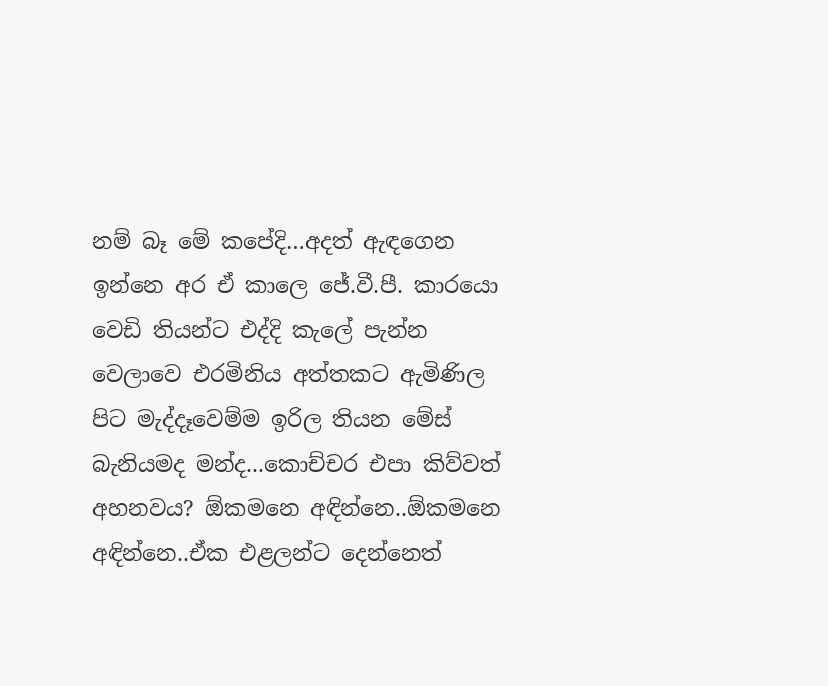නම් බෑ මේ කපේදි…අදත් ඇඳගෙන ඉන්නෙ අර ඒ කාලෙ ජේ.වී.පී. කාරයො වෙඩි තියන්ට එද්දි කැලේ පැන්න වෙලාවෙ එරමිනිය අත්තකට ඇමිණිල පිට මැද්දෑවෙම්ම ඉරිල තියන මේස් බැනියමද මන්ද...කොච්චර එපා කිව්වත් අහනවය? ඕකමනෙ අඳින්නෙ..ඕකමනෙ අඳින්නෙ..ඒක එළලන්ට දෙන්නෙත්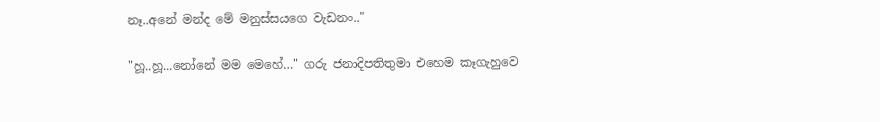නෑ..අනේ මන්ද මේ මනුස්සයගෙ වැඩනං.."

"හූ..හූ...නෝනේ මම මෙහේ…" ගරු ජනාදිපතිතුමා එහෙම කෑගැහුවෙ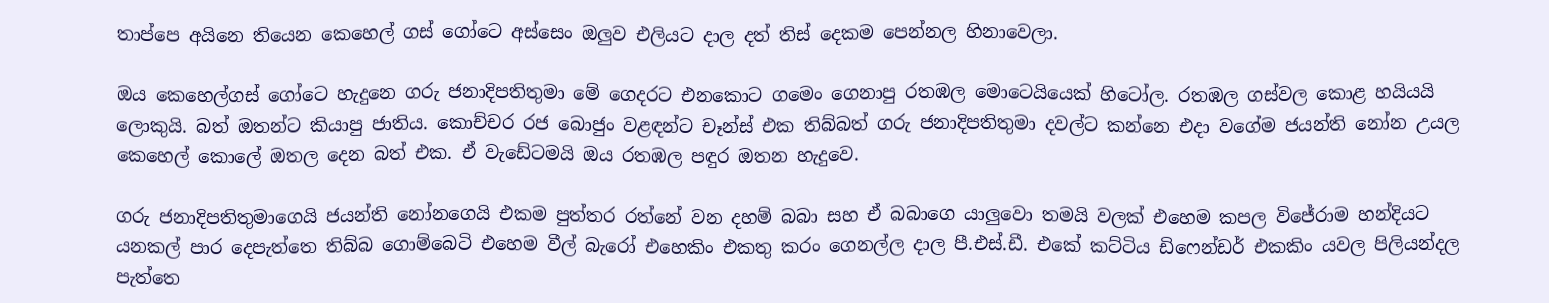තාප්පෙ අයිනෙ තියෙන කෙහෙල් ගස් ගෝටෙ අස්සෙං ඔලුව එලියට දාල දත් තිස් දෙකම පෙන්නල හිනාවෙලා.

ඔය කෙහෙල්ගස් ගෝටෙ හැදුනෙ ගරු ජනාදිපතිතුමා මේ ගෙදරට එනකොට ගමෙං ගෙනාපු රතඹල මොටෙයියෙක් හිටෝල. රතඹල ගස්වල කොළ හයියයි ලොකුයි. බත් ඔතන්ට කියාපු ජාතිය. කොච්චර රජ බොජුං වළඳන්ට චෑන්ස් එක තිබ්බත් ගරු ජනාදිපතිතුමා දවල්ට කන්නෙ එදා වගේම ජයන්ති නෝන උයල කෙහෙල් කොලේ ඔතල දෙන බත් එක. ඒ වැඩේටමයි ඔය රතඹල පඳුර ඔතන හැදුවෙ.

ගරු ජනාදිපතිතුමාගෙයි ජයන්ති නෝනගෙයි එකම පුත්තර රත්නේ වන දහම් බබා සහ ඒ බබාගෙ යාලුවො තමයි වලක් එහෙම කපල විජේරාම හන්දියට යනකල් පාර දෙපැත්තෙ තිබ්බ ගොම්බෙටි එහෙම වීල් බැරෝ එහෙකිං එකතු කරං ගෙනල්ල දාල පී.එස්.ඩී. එකේ කට්ටිය ඩිෆෙන්ඩර් එකකිං යවල පිලියන්දල පැත්තෙ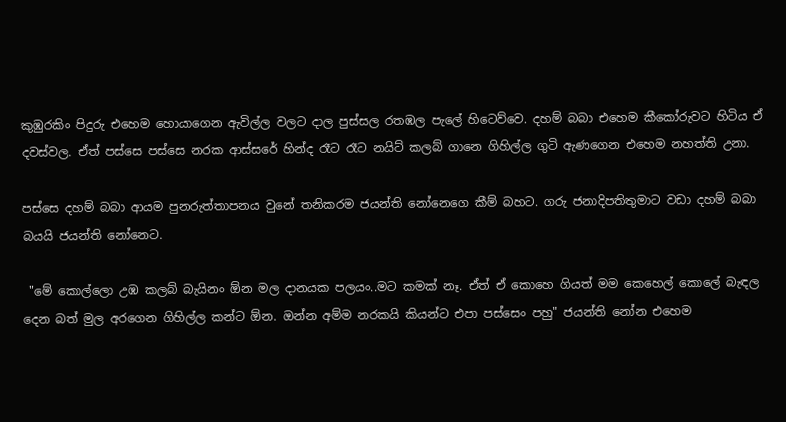කුඹුරකිං පිදුරු එහෙම හොයාගෙන ඇවිල්ල වලට දාල පුස්සල රතඹල පැලේ හිටෙව්වෙ. දහම් බබා එහෙම කීකෝරුවට හිටිය ඒ දවස්වල. ඒත් පස්සෙ පස්සෙ නරක ආස්සරේ හින්ද රෑට රෑට නයිට් කලබ් ගානෙ ගිහිල්ල ගුටි ඇණගෙන එහෙම නහත්ති උනා.

පස්සෙ දහම් බබා ආයම පුනරුත්තාපනය වුනේ තනිකරම ජයන්ති නෝනෙගෙ කීම් බහට. ගරු ජනාදිපතිතුමාට වඩා දහම් බබා බයයි ජයන්ති නෝනෙට.

 "මේ කොල්ලො උඹ කලබ් බැයිනං ඕන මල දානයක පලයං..මට කමක් නෑ. ඒත් ඒ කොහෙ ගියත් මම කෙහෙල් කොලේ බැඳල දෙන බත් මුල අරගෙන ගිහිල්ල කන්ට ඕන. ඔන්න අම්ම නරකයි කියන්ට එපා පස්සෙං පහු" ජයන්ති නෝන එහෙම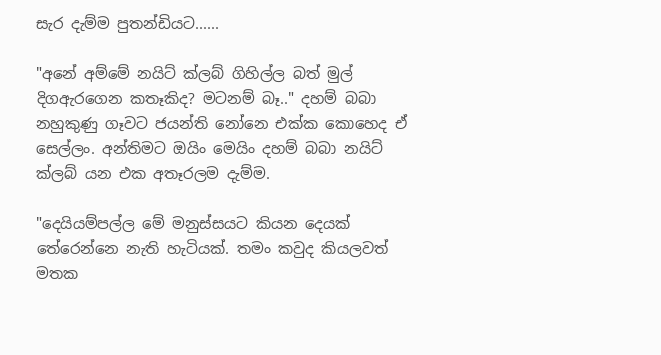සැර දැම්ම පුතන්ඩියට......

"අනේ අම්මේ නයිට් ක්ලබ් ගිහිල්ල බත් මුල් දිගඇරගෙන කතෑකිද? මටනම් බෑ.." දහම් බබා නහුකුණු ගෑවට ජයන්ති නෝනෙ එක්ක කොහෙද ඒ සෙල්ලං. අන්තිමට ඔයිං මෙයිං දහම් බබා නයිට් ක්ලබ් යන එක අතෑරලම දැම්ම.

"දෙයියම්පල්ල මේ මනුස්සයට කියන දෙයක් තේරෙන්නෙ නැති හැටියක්. තමං කවුද කියලවත් මතක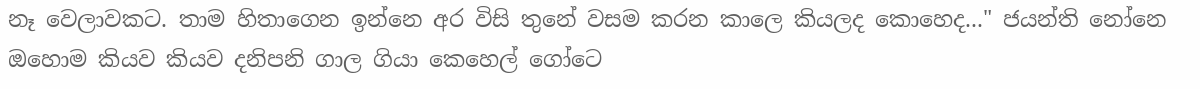නෑ වෙලාවකට. තාම හිතාගෙන ඉන්නෙ අර විසි තුනේ වසම කරන කාලෙ කියලද කොහෙද..." ජයන්ති නෝනෙ ඔහොම කියව කියව දනිපනි ගාල ගියා කෙහෙල් ගෝටෙ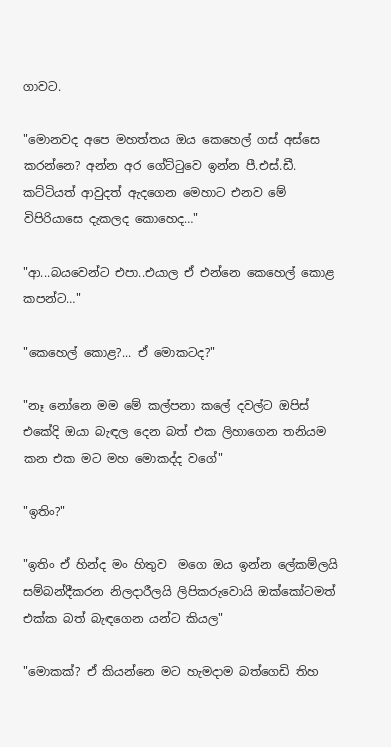ගාවට.

"මොනවද අපෙ මහත්තය ඔය කෙහෙල් ගස් අස්සෙ කරන්නෙ? අන්න අර ගේට්ටුවෙ ඉන්න පී.එස්.ඩී. කට්ටියත් ආවුදත් ඇදගෙන මෙහාට එනව මේ විපිරියාසෙ දැකලද කොහෙද…"

"ආ...බයවෙන්ට එපා..එයාල ඒ එන්නෙ කෙහෙල් කොළ කපන්ට…"

"කෙහෙල් කොළ?... ඒ මොකටද?"

"නෑ නෝනෙ මම මේ කල්පනා කලේ දවල්ට ඔපිස් එකේදි ඔයා බැඳල දෙන බත් එක ලිහාගෙන තනියම කන එක මට මහ මොකද්ද වගේ"

"ඉතිං?"

"ඉතිං ඒ හින්ද මං හිතුව  මගෙ ඔය ඉන්න ලේකම්ලයි සම්බන්දීකරන නිලදාරීලයි ලිපිකරුවොයි ඔක්කෝටමත් එක්ක බත් බැඳගෙන යන්ට කියල"

"මොකක්? ඒ කියන්නෙ මට හැමදාම බත්ගෙඩි තිහ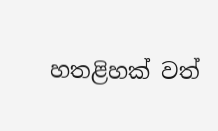හතළිහක් වත්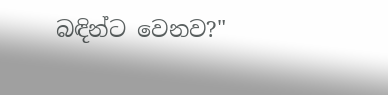බඳින්ට වෙනව?"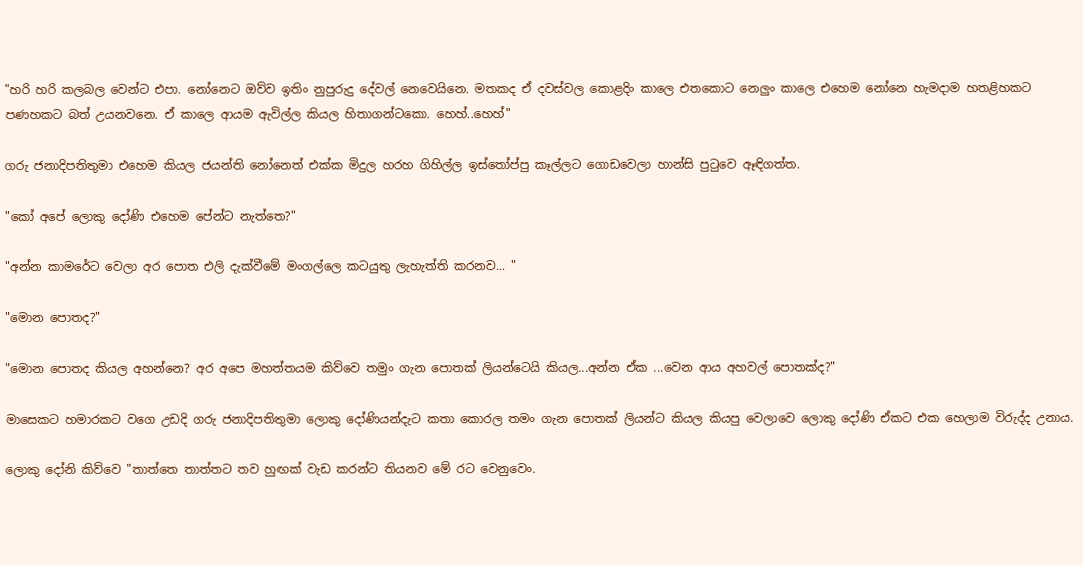"හරි හරි කලබල වෙන්ට එපා. නෝනෙට ඔව්ව ඉතිං නුපුරුදු දේවල් නෙවෙයිනෙ. මතකද ඒ දවස්වල කොළදිං කාලෙ එතකොට නෙලුං කාලෙ එහෙම නෝනෙ හැමදාම හතළිහකට පණහකට බත් උයනවනෙ. ඒ කාලෙ ආයම ඇවිල්ල කියල හිතාගන්ටකො. හෙහ්..හෙහ්"

ගරු ජනාදිපතිතුමා එහෙම කියල ජයන්ති නෝනෙත් එක්ක මිදුල හරහ ගිහිල්ල ඉස්තෝප්පු කෑල්ලට ගොඩවෙලා හාන්සි පුටුවෙ ඈඳිගත්ත.

"කෝ අපේ ලොකු දෝණි එහෙම පේන්ට නැත්තෙ?"

"අන්න කාමරේට වෙලා අර පොත එලි දැක්වීමේ මංගල්ලෙ කටයුතු ලැහැත්ති කරනව... "

"මොන පොතද?"

"මොන පොතද කියල අහන්නෙ? අර අපෙ මහත්තයම කිව්වෙ තමුං ගැන පොතක් ලියන්ටෙයි කියල...අන්න ඒක ...වෙන ආය අහවල් පොතක්ද?"

මාසෙකට හමාරකට වගෙ උඩදි ගරු ජනාදිපතිතුමා ලොකු දෝණියන්දැට කතා කොරල තමං ගැන පොතක් ලියන්ට කියල කියපු වෙලාවෙ ලොකු දෝණි ඒකට එක හෙලාම විරුද්ද උනාය.

ලොකු දෝනි කිව්වෙ "තාත්තෙ තාත්තට තව හුඟක් වැඩ කරන්ට තියනව මේ රට වෙනුවෙං.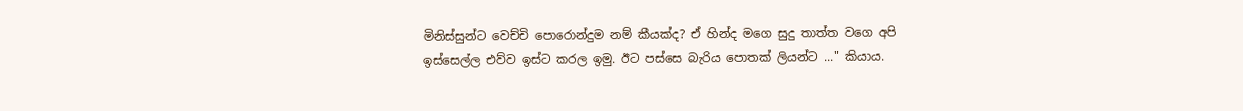මිනිස්සුන්ට වෙච්චි පොරොන්දුම නම් කීයක්ද? ඒ හින්ද මගෙ සුදු තාත්ත වගෙ අපි ඉස්සෙල්ල එව්ව ඉස්ට කරල ඉමු. ඊට පස්සෙ බැරිය පොතක් ලියන්ට ..." කියාය.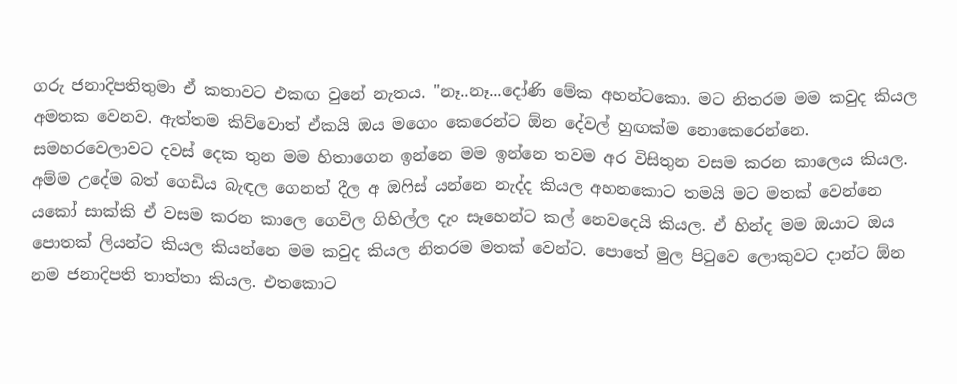ගරු ජනාදිපතිතුමා ඒ කතාවට එකඟ වුනේ නැතය. "නෑ..නෑ...දෝණි මේක අහන්ටකො. මට නිතරම මම කවුද කියල අමතක වෙනව. ඇත්තම කිව්වොත් ඒකයි ඔය මගෙං කෙරෙන්ට ඕන දේවල් හුඟක්ම නොකෙරෙන්නෙ. සමහරවෙලාවට දවස් දෙක තුන මම හිතාගෙන ඉන්නෙ මම ඉන්නෙ තවම අර විසිතුන වසම කරන කාලෙය කියල. අම්ම උදේම බත් ගෙඩිය බැඳල ගෙනත් දීල අ ඔෆිස් යන්නෙ නැද්ද කියල අහනකොට තමයි මට මතක් වෙන්නෙ යකෝ සාක්කි ඒ වසම කරන කාලෙ ගෙවිල ගිහිල්ල දැං සෑහෙන්ට කල් නෙවදෙයි කියල. ඒ හින්ද මම ඔයාට ඔය පොතක් ලියන්ට කියල කියන්නෙ මම කවුද කියල නිතරම මතක් වෙන්ට. පොතේ මුල පිටුවෙ ලොකුවට දාන්ට ඕන නම ජනාදිපති තාත්තා කියල. එතකොට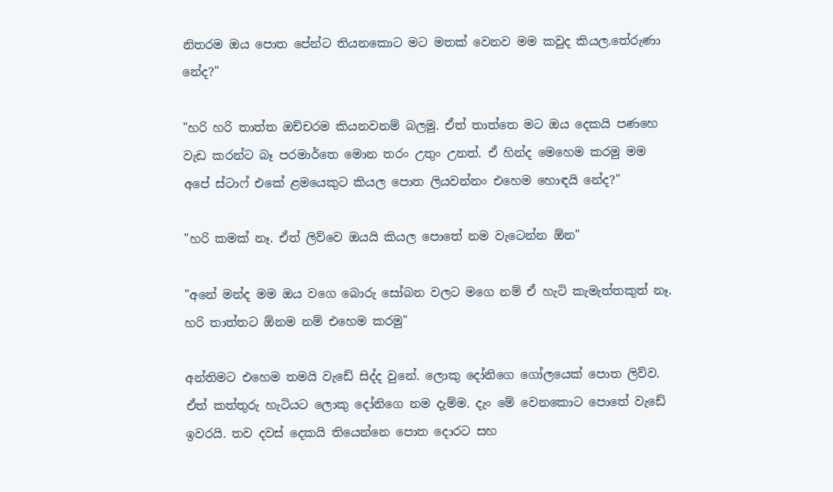නිතරම ඔය පොත පේන්ට තියනකොට මට මතක් වෙනව මම කවුද කියල.තේරුණා නේද?"

"හරි හරි තාත්ත ඔච්චරම කියනවනම් බලමු. ඒත් තාත්තෙ මට ඔය දෙකයි පණහෙ වැඩ කරන්ට බෑ පරමාර්තෙ මොන තරං උතුං උනත්. ඒ හින්ද මෙහෙම කරමු මම අපේ ස්ටාෆ් එකේ ළමයෙකුට කියල පොත ලියවන්නං එහෙම හොඳයි නේද?"

"හරි කමක් නෑ. ඒත් ලිව්වෙ ඔයයි කියල පොතේ නම වැටෙන්න ඕන"

"අනේ මන්ද මම ඔය වගෙ බොරු සෝබන වලට මගෙ නම් ඒ හැටි කැමැත්තකුත් නෑ. හරි තාත්තට ඕනම නම් එහෙම කරමු"

අන්තිමට එහෙම තමයි වැඩේ සිද්ද වුනේ. ලොකු දෝනිගෙ ගෝලයෙක් පොත ලිව්ව. ඒත් කත්තුරු හැටියට ලොකු දෝනිගෙ නම දැම්ම. දැං මේ වෙනකොට පොතේ වැඩේ ඉවරයි. තව දවස් දෙකයි තියෙන්නෙ පොත දොරට සහ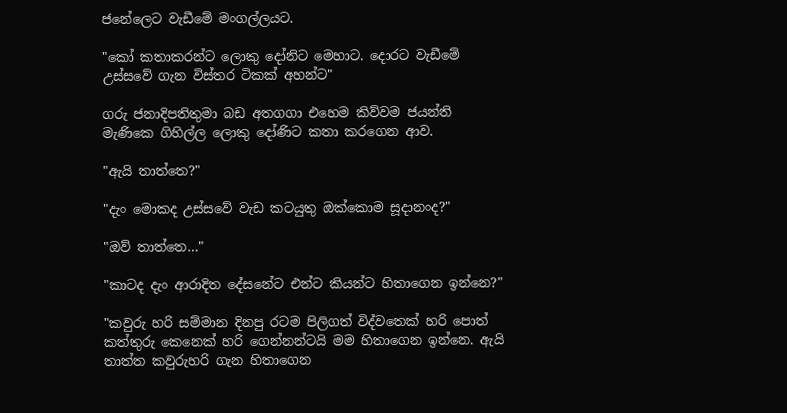ජනේලෙට වැඩීමේ මංගල්ලයට.

"කෝ කතාකරන්ට ලොකු දෝනිට මෙහාට. දොරට වැඩීමේ උස්සවේ ගැන විස්තර ටිකක් අහන්ට"

ගරු ජනාදිපතිතුමා බඩ අතගගා එහෙම කිව්වම ජයන්ති මැණිකෙ ගිහිල්ල ලොකු දෝණිට කතා කරගෙන ආව.

"ඇයි තාත්තෙ?"

"දැං මොකද උස්සවේ වැඩ කටයුතු ඔක්කොම සූදානංද?"

"ඔව් තාත්තෙ…"

"කාටද දැං ආරාදිත දේසනේට එන්ට කියන්ට හිතාගෙන ඉන්නෙ?"

"කවුරු හරි සම්මාන දිනපු රටම පිලිගත් විද්වතෙක් හරි පොත් කත්තුරු කෙනෙක් හරි ගෙන්නන්ටයි මම හිතාගෙන ඉන්නෙ. ඇයි තාත්ත කවුරුහරි ගැන හිතාගෙන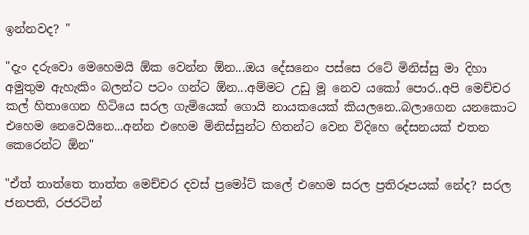ඉන්නවද? "

"දැං දරුවො මෙහෙමයි ඕක වෙන්න ඕන...ඔය දේසනෙං පස්සෙ රටේ මිනිස්සු මා දිහා අමුතුම ඇහැකිං බලන්ට පටං ගන්ට ඕන...අම්මට උඩු මූ නෙව යකෝ පොර..අපි මෙච්චර කල් හිතාගෙන හිටියෙ සරල ගැමියෙක් ගොයි නායකයෙක් කියලනෙ..බලාගෙන යනකොට එහෙම නෙවෙයිනෙ...අන්න එහෙම මිනිස්සුන්ට හිතන්ට වෙන විදිහෙ දේසනයක් එතන කෙරෙන්ට ඕන"

"ඒත් තාත්තෙ තාත්ත මෙච්චර දවස් ප්‍රමෝට් කලේ එහෙම සරල ප්‍රතිරූපයක් නේද? සරල ජනපති, රජරටින්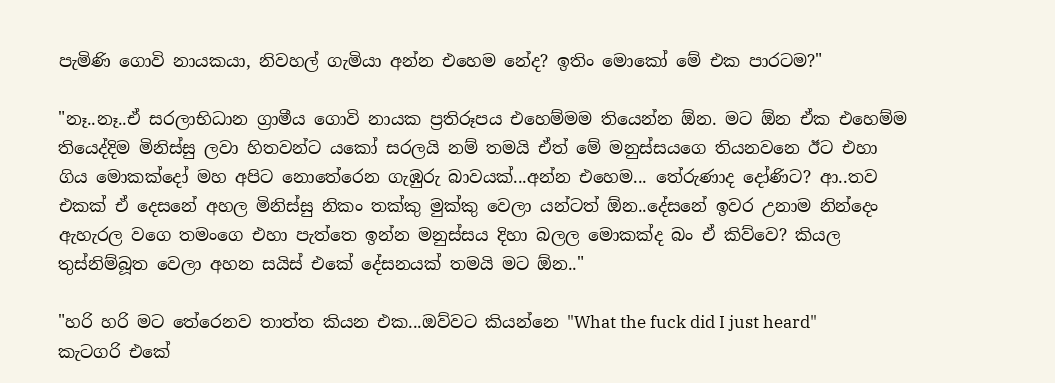පැමිණි ගොවි නායකයා, නිවහල් ගැමියා අන්න එහෙම නේද? ඉතිං මොකෝ මේ එක පාරටම?"

"නෑ..නෑ..ඒ සරලාභිධාන ග්‍රාමීය ගොවි නායක ප්‍රතිරූපය එහෙම්මම තියෙන්න ඕන. මට ඕන ඒක එහෙම්ම තියෙද්දිම මිනිස්සු ලවා හිතවන්ට යකෝ සරලයි නම් තමයි ඒත් මේ මනුස්සයගෙ තියනවනෙ ඊට එහා ගිය මොකක්දෝ මහ අපිට නොතේරෙන ගැඹුරු බාවයක්...අන්න එහෙම... තේරුණාද දෝණිට? ආ..තව එකක් ඒ දෙසනේ අහල මිනිස්සු නිකං තක්කු මුක්කු වෙලා යන්ටත් ඕන..දේසනේ ඉවර උනාම නින්දෙං ඇහැරල වගෙ තමංගෙ එහා පැත්තෙ ඉන්න මනුස්සය දිහා බලල මොකක්ද බං ඒ කිව්වෙ? කියල තුස්නිම්බූත වෙලා අහන සයිස් එකේ දේසනයක් තමයි මට ඕන.."

"හරි හරි මට තේරෙනව තාත්ත කියන එක...ඔව්වට කියන්නෙ "What the fuck did I just heard" කැටගරි එකේ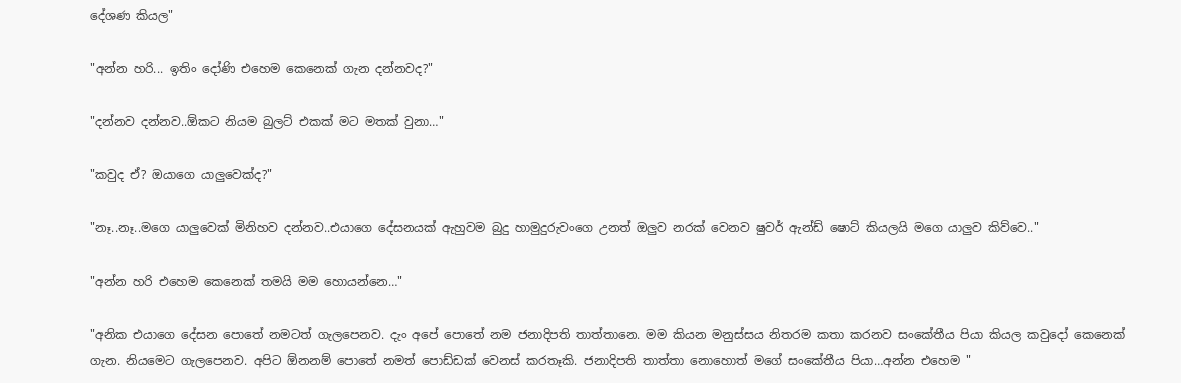දේශණ කියල"

"අන්න හරි... ඉතිං දෝණි එහෙම කෙනෙක් ගැන දන්නවද?"

"දන්නව දන්නව..ඕකට නියම බුලට් එකක් මට මතක් වුනා…"

"කවුද ඒ? ඔයාගෙ යාලුවෙක්ද?"

"නෑ..නෑ..මගෙ යාලුවෙක් මිනිහව දන්නව..එයාගෙ දේසනයක් ඇහුවම බුදු හාමුදුරුවංගෙ උනත් ඔලුව නරක් වෙනව ෂුවර් ඇන්ඩ් ෂොට් කියලයි මගෙ යාලුව කිව්වෙ.."

"අන්න හරි එහෙම කෙනෙක් තමයි මම හොයන්නෙ…"

"අනික එයාගෙ දේසන පොතේ නමටත් ගැලපෙනව. දැං අපේ පොතේ නම ජනාදිපති තාත්තානෙ. මම කියන මනුස්සය නිතරම කතා කරනව සංකේතීය පියා කියල කවුදෝ කෙනෙක් ගැන. නියමෙට ගැලපෙනව. අපිට ඕනනම් පොතේ නමත් පොඩ්ඩක් වෙනස් කරතෑකි. ජනාදිපති තාත්තා නොහොත් මගේ සංකේතීය පියා…අන්න එහෙම "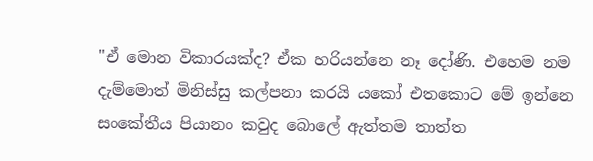"ඒ මොන විකාරයක්ද? ඒක හරියන්නෙ නෑ දෝණි. එහෙම නම දැම්මොත් මිනිස්සු කල්පනා කරයි යකෝ එතකොට මේ ඉන්නෙ සංකේතීය පියානං කවුද බොලේ ඇත්තම තාත්ත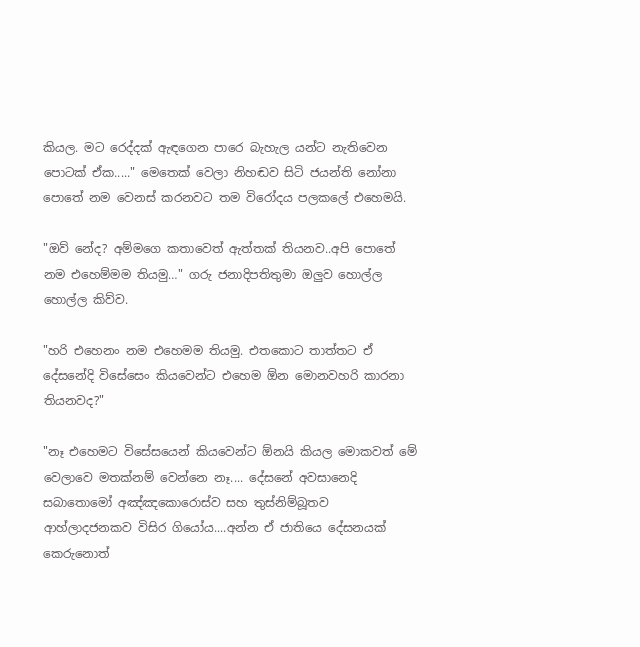කියල. මට රෙද්දක් ඇඳගෙන පාරෙ බැහැල යන්ට නැතිවෙන පොටක් ඒක....." මෙතෙක් වෙලා නිහඬව සිටි ජයන්ති නෝනා පොතේ නම වෙනස් කරනවට තම විරෝදය පලකලේ එහෙමයි.

"ඔව් නේද? අම්මගෙ කතාවෙත් ඇත්තක් තියනව..අපි පොතේ නම එහෙම්මම තියමු…" ගරු ජනාදිපතිතුමා ඔලුව හොල්ල හොල්ල කිව්ව.

"හරි එහෙනං නම එහෙමම තියමු. එතකොට තාත්තට ඒ දේසනේදි විසේසෙං කියවෙන්ට එහෙම ඕන මොනවහරි කාරනා තියනවද?"

"නෑ එහෙමට විසේසයෙන් කියවෙන්ට ඕනයි කියල මොකවත් මේ වෙලාවෙ මතක්නම් වෙන්නෙ නෑ.... දේසනේ අවසානෙදි සබාතොමෝ අඤ්ඤකොරොස්ව සහ තුස්නිම්බූතව ආහ්ලාදජනකව විසිර ගියෝය....අන්න ඒ ජාතියෙ දේසනයක් කෙරුනොත්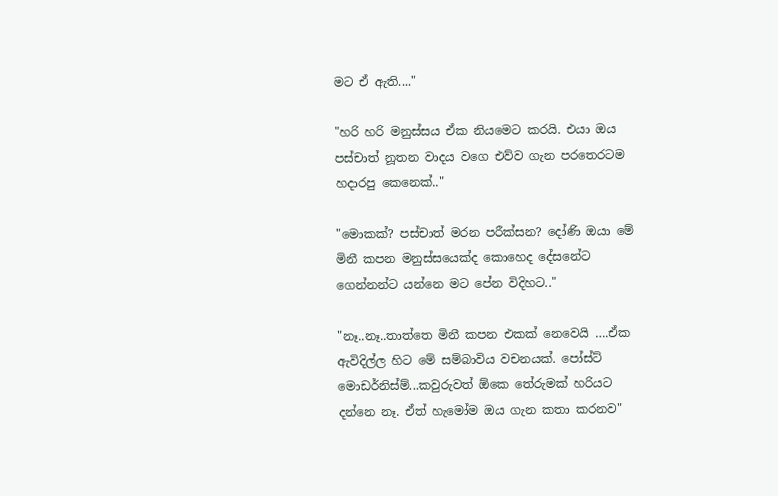මට ඒ ඇති...."

"හරි හරි මනුස්සය ඒක නියමෙට කරයි. එයා ඔය පස්චාත් නූතන වාදය වගෙ එව්ව ගැන පරතෙරටම හදාරපු කෙනෙක්.."

"මොකක්? පස්චාත් මරන පරීක්සන? දෝණි ඔයා මේ මිනී කපන මනුස්සයෙක්ද කොහෙද දේසනේට ගෙන්නන්ට යන්නෙ මට පේන විදිහට.."

"නෑ..නෑ..තාත්තෙ මිනී කපන එකක් නෙවෙයි ….ඒක ඇවිදිල්ල හිට මේ සම්බාවිය වචනයක්. පෝස්ට් මොඩර්නිස්ම්...කවුරුවත් ඕකෙ තේරුමක් හරියට දන්නෙ නෑ. ඒත් හැමෝම ඔය ගැන කතා කරනව"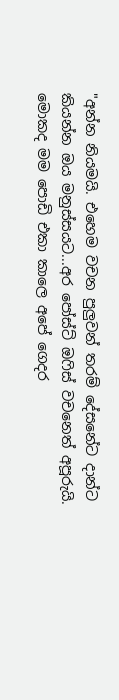"අන්න නියමයි. එහෙම වචන පුලුවන් තරම් දේසනේට දාන්ට කියන්න ඔය මනුස්සයට...අර පෝස්ට් ඔෆිස් වචනෙත් අපූරුයි. මොකද මම පොඩි එකා කාලෙ අපේ ගෙදර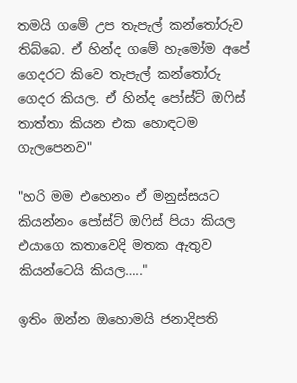තමයි ගමේ උප තැපැල් කන්තෝරුව තිබ්බෙ. ඒ හින්ද ගමේ හැමෝම අපේ ගෙදරට කිවෙ තැපැල් කන්තෝරු ගෙදර කියල. ඒ හින්ද පෝස්ට් ඔෆිස් තාත්තා කියන එක හොඳටම ගැලපෙනව"

"හරි මම එහෙනං ඒ මනුස්සයට කියන්නං පෝස්ට් ඔෆිස් පියා කියල එයාගෙ කතාවෙදි මතක ඇතුව කියන්ටෙයි කියල….."

ඉතිං ඔන්න ඔහොමයි ජනාදිපති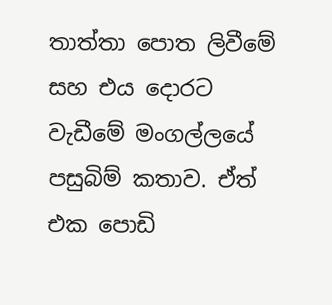තාත්තා පොත ලිවීමේ සහ එය දොරට වැඩීමේ මංගල්ලයේ පසුබිම් කතාව. ඒත් එක පොඩි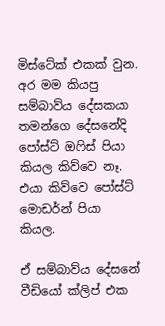මිස්ටේක් එකක් වුන. අර මම කියපු සම්බාව්ය දේසකයා තමන්ගෙ දේසනේදි පෝස්ට් ඔෆිස් පියා කියල කිව්වෙ නෑ. එයා කිව්වෙ පෝස්ට් මොඩර්න් පියා කියල.

ඒ සම්බාව්ය දේසනේ වීඩියෝ ක්ලිප් එක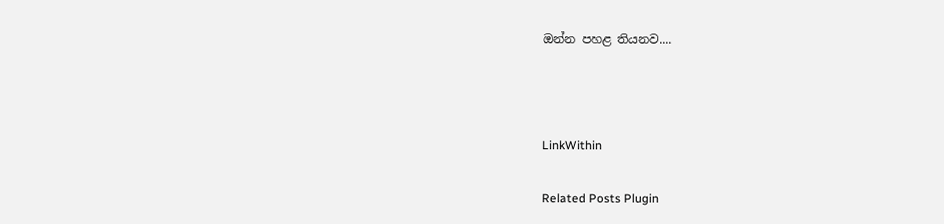ඔන්න පහළ තියනව....



LinkWithin

Related Posts Plugin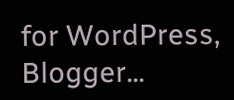for WordPress, Blogger...